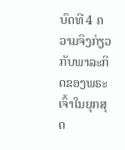ບົດທີ 4 ຄວາມຈິງກ່ຽວກັບພາລະກິດຂອງພຣະເຈົ້າໃນຍຸກສຸດ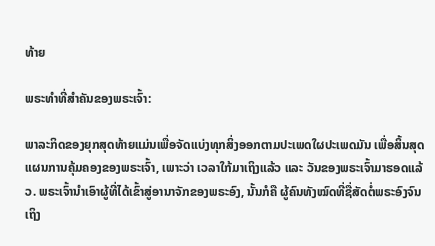ທ້າຍ

ພຣະທຳທີ່ສຳຄັນຂອງພຣະເຈົ້າ:

ພາລະກິດຂອງຍຸກສຸດທ້າຍແມ່ນເພື່ອຈັດແບ່ງທຸກສິ່ງອອກຕາມປະເພດໃຜປະເພດມັນ ເພື່ອສິ້ນສຸດແຜນການຄຸ້ມຄອງຂອງພຣະເຈົ້າ, ເພາະວ່າ ເວລາໃກ້ມາເຖິງແລ້ວ ແລະ ວັນຂອງພຣະເຈົ້າມາຮອດແລ້ວ. ພຣະເຈົ້ານໍາເອົາຜູ້ທີ່ໄດ້ເຂົ້າສູ່ອານາຈັກຂອງພຣະອົງ, ນັ້ນກໍຄື ຜູ້ຄົນທັງໝົດທີ່ຊື່ສັດຕໍ່ພຣະອົງຈົນເຖິງ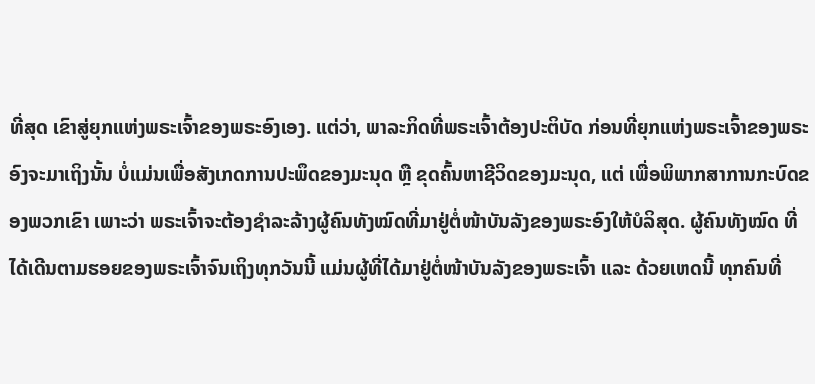ທີ່ສຸດ ເຂົາສູ່ຍຸກແຫ່ງພຣະເຈົ້າຂອງພຣະອົງເອງ. ແຕ່ວ່າ, ພາລະກິດທີ່ພຣະເຈົ້າຕ້ອງປະຕິບັດ ກ່ອນທີ່ຍຸກແຫ່ງພຣະເຈົ້າຂອງພຣະອົງຈະມາເຖິງນັ້ນ ບໍ່ແມ່ນເພື່ອສັງເກດການປະພຶດຂອງມະນຸດ ຫຼື ຂຸດຄົ້ນຫາຊີວິດຂອງມະນຸດ, ແຕ່ ເພື່ອພິພາກສາການກະບົດຂອງພວກເຂົາ ເພາະວ່າ ພຣະເຈົ້າຈະຕ້ອງຊໍາລະລ້າງຜູ້ຄົນທັງໝົດທີ່ມາຢູ່ຕໍ່ໜ້າບັນລັງຂອງພຣະອົງໃຫ້ບໍລິສຸດ. ຜູ້ຄົນທັງໝົດ ທີ່ໄດ້ເດີນຕາມຮອຍຂອງພຣະເຈົ້າຈົນເຖິງທຸກວັນນີ້ ແມ່ນຜູ້ທີ່ໄດ້ມາຢູ່ຕໍ່ໜ້າບັນລັງຂອງພຣະເຈົ້າ ແລະ ດ້ວຍເຫດນີ້ ທຸກຄົນທີ່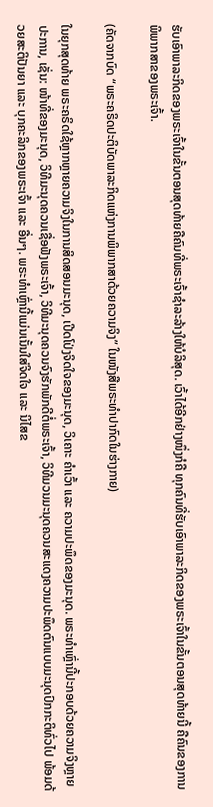ຮັບເອົາພາລະກິດຂອງພຣະເຈົ້າໃນຂັ້ນຕອນສຸດທ້າຍຄືຄົນທີ່ພຣະເຈົ້າຊໍາລະລ້າງໃຫ້ບໍລິສຸດ. ເວົ້າໄດ້ອີກຢ່າງໜຶ່ງກໍຄື ທຸກຄົນທີ່ຮັບເອົາພາລະກິດຂອງພຣະເຈົ້າໃນຂັ້ນຕອນສຸດທ້າຍນີ້ ຄືຄົນຂອງການພິພາກສາຂອງພຣະເຈົ້າ.

(ຄັດຈາກບົດ “ພຣະຄຣິດປະຕິບັດພາລະກິດແຫ່ງການພິພາກສາດ້ວຍຄວາມຈິງ” ໃນໜັງສືພຣະທໍາປາກົດໃນຮ່າງກາຍ)

ໃນຍຸກສຸດທ້າຍ ພຣະຄຣິດໃຊ້ຫຼາກຫຼາຍຄວາມຈິງໃນການສິດສອນມະນຸດ, ເປີດໂປ່ງຈິດໃຈຂອງມະນຸດ, ວິເຄາະ ຄໍາເວົ້າ ແລະ ຄວາມປະພຶດຂອງມະນຸດ. ພຣະທໍາເຫຼົ່ານີ້ປະກອບດ້ວຍຄວາມຈິງຫຼາຍປະການ, ເຊັ່ນ: ໜ້າທີ່ຂອງມະນຸດ, ວິທີມະນຸດຄວນເຊື່ອຟັງພຣະເຈົ້າ, ວິທີມະນຸດຄວນຈົງຮັກພັກດີຕໍ່ພຣະເຈົ້າ, ວິທີມວນມະນຸດຄວນສະແດງຄວາມປະພຶດຕົນແບບມະນຸດປົກກະຕິທົ່ວໄປ ພ້ອມດ້ວຍສະຕິປັນຍາ ແລະ ບຸກຄະລິກຂອງພຣະເຈົ້າ ແລະ ອື່ນໆ. ພຣະທໍາເຫຼົ່ານີ້ແມ່ນເນັ້ນໃສ່ຈິດໃຈ ແລະ ນິໄສຂ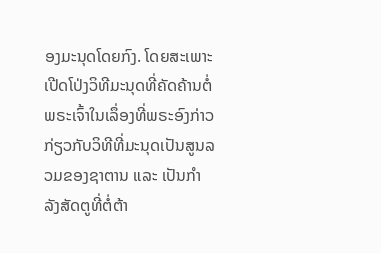ອງມະນຸດໂດຍກົງ. ໂດຍສະເພາະເປີດໂປ່ງວິທີມະນຸດທີ່ຄັດຄ້ານຕໍ່ພຣະເຈົ້າໃນເລຶ່ອງທີ່ພຣະອົງກ່າວກ່ຽວກັບວິທີທີ່ມະນຸດເປັນສູນລວມຂອງຊາຕານ ແລະ ເປັນກໍາລັງສັດຕູທີ່ຕໍ່ຕ້າ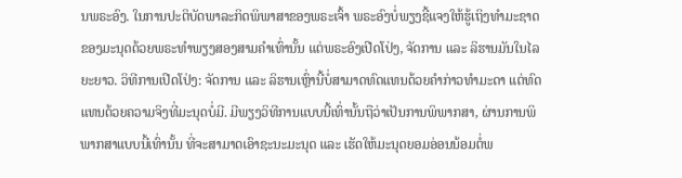ນພຣະອົງ. ໃນການປະຕິບັດພາລະກິດພິພາສາຂອງພຣະເຈົ້າ ພຣະອົງບໍ່ພຽງຊີ້ແຈງໃຫ້ຮູ້ເຖິງທໍາມະຊາດຂອງມະນຸດດ້ວຍພຣະທໍາພຽງສອງສາມຄໍາເທົ່ານັ້ນ ແຕ່ພຣະອົງເປີດໂປ່ງ, ຈັດການ ແລະ ລິຮານມັນໃນໄລຍະຍາວ. ວິທີການເປີດໂປ່ງ: ຈັດການ ແລະ ລິຮານເຫຼົ່ານີ້ບໍ່ສາມາດທົດແທນດ້ວຍຄໍາກ່າວທໍາມະດາ ແຕ່ທົດແທນດ້ວຍຄວາມຈິງທີ່ມະນຸດບໍ່ມີ. ມີພຽງວິທີການແບບນີ້ເທົ່ານັ້ນຖືວ່າເປັນການພິພາກສາ, ຜ່ານການພິພາກສາແບບນີ້ເທົ່ານັ້ນ ທີ່ຈະສາມາດເອົາຊະນະມະນຸດ ແລະ ເຮັດໃຫ້ມະນຸດຍອມອ່ອນນ້ອມຕໍ່ພ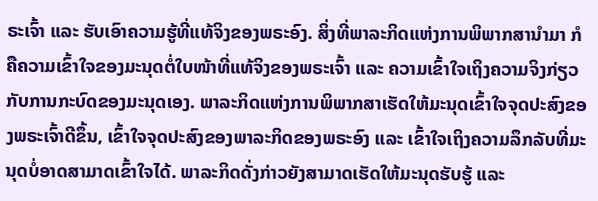ຣະເຈົ້າ ແລະ ຮັບເອົາຄວາມຮູ້ທີ່ແທ້ຈິງຂອງພຣະອົງ. ສິ່ງທີ່ພາລະກິດແຫ່ງການພິພາກສານໍາມາ ກໍຄືຄວາມເຂົ້າໃຈຂອງມະນຸດຕໍ່ໃບໜ້າທີ່ແທ້ຈິງຂອງພຣະເຈົ້າ ແລະ ຄວາມເຂົ້າໃຈເຖິງຄວາມຈິງກ່ຽວກັບການກະບົດຂອງມະນຸດເອງ. ພາລະກິດແຫ່ງການພິພາກສາເຮັດໃຫ້ມະນຸດເຂົ້າໃຈຈຸດປະສົງຂອງພຣະເຈົ້າດີຂຶ້ນ, ເຂົ້າໃຈຈຸດປະສົງຂອງພາລະກິດຂອງພຣະອົງ ແລະ ເຂົ້າໃຈເຖິງຄວາມລຶກລັບທີ່ມະນຸດບໍ່ອາດສາມາດເຂົ້າໃຈໄດ້. ພາລະກິດດັ່ງກ່າວຍັງສາມາດເຮັດໃຫ້ມະນຸດຮັບຮູ້ ແລະ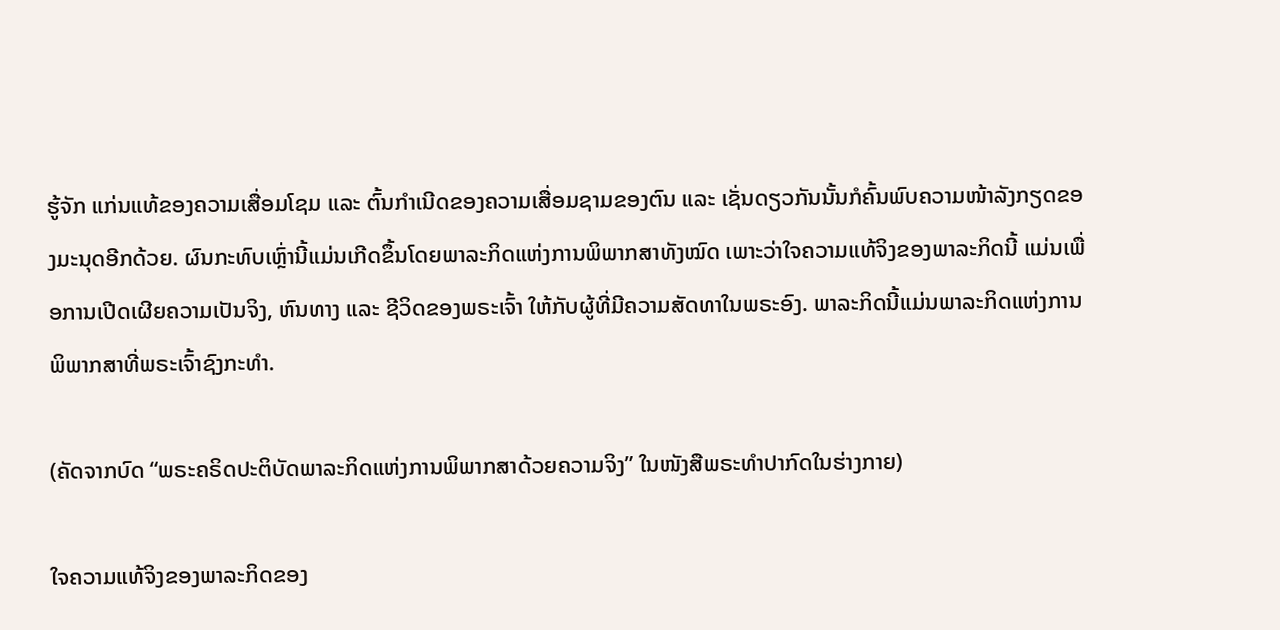ຮູ້ຈັກ ແກ່ນແທ້ຂອງຄວາມເສື່ອມໂຊມ ແລະ ຕົ້ນກໍາເນີດຂອງຄວາມເສື່ອມຊາມຂອງຕົນ ແລະ ເຊັ່ນດຽວກັນນັ້ນກໍຄົ້ນພົບຄວາມໜ້າລັງກຽດຂອງມະນຸດອີກດ້ວຍ. ຜົນກະທົບເຫຼົ່ານີ້ແມ່ນເກີດຂຶ້ນໂດຍພາລະກິດແຫ່ງການພິພາກສາທັງໝົດ ເພາະວ່າໃຈຄວາມແທ້ຈິງຂອງພາລະກິດນີ້ ແມ່ນເພື່ອການເປີດເຜີຍຄວາມເປັນຈິງ, ຫົນທາງ ແລະ ຊີວິດຂອງພຣະເຈົ້າ ໃຫ້ກັບຜູ້ທີ່ມີຄວາມສັດທາໃນພຣະອົງ. ພາລະກິດນີ້ແມ່ນພາລະກິດແຫ່ງການພິພາກສາທີ່ພຣະເຈົ້າຊົງກະທໍາ.

(ຄັດຈາກບົດ “ພຣະຄຣິດປະຕິບັດພາລະກິດແຫ່ງການພິພາກສາດ້ວຍຄວາມຈິງ” ໃນໜັງສືພຣະທໍາປາກົດໃນຮ່າງກາຍ)

ໃຈຄວາມແທ້ຈິງຂອງພາລະກິດຂອງ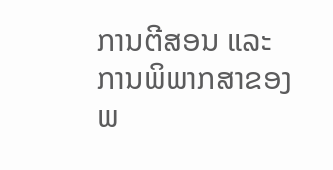ການຕີສອນ ແລະ ການພິພາກສາຂອງພ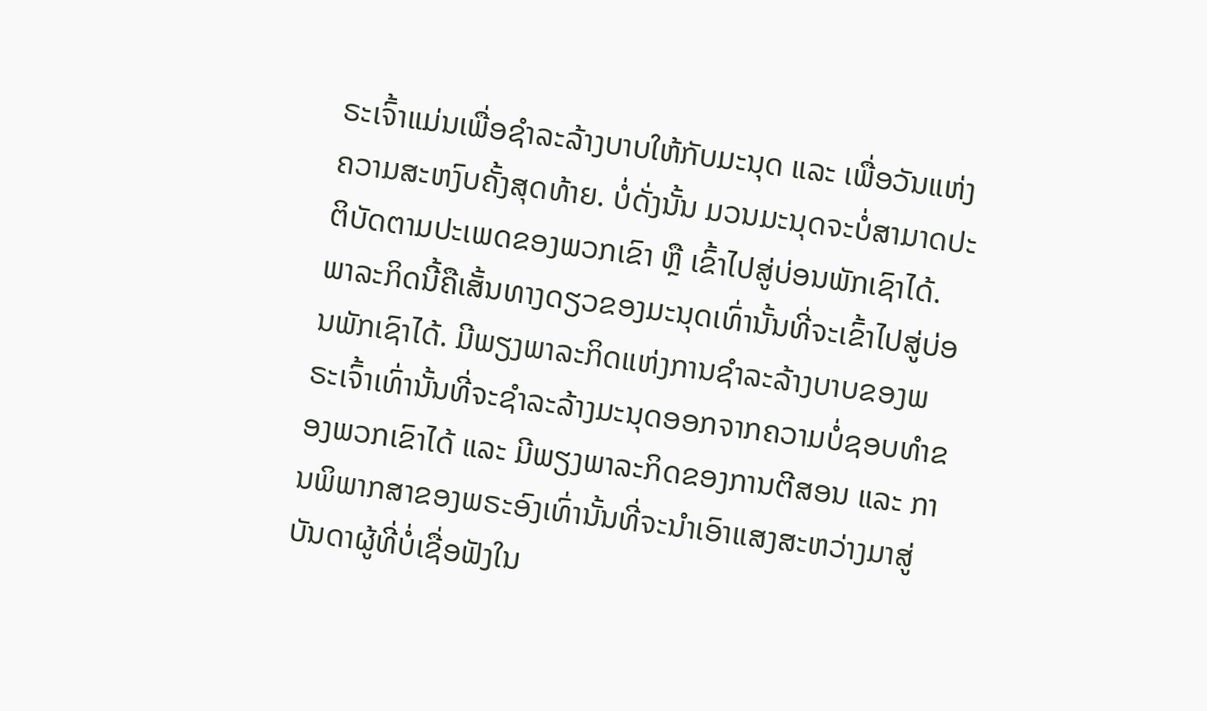ຣະເຈົ້າແມ່ນເພື່ອຊໍາລະລ້າງບາບໃຫ້ກັບມະນຸດ ແລະ ເພື່ອວັນແຫ່ງຄວາມສະຫງົບຄັ້ງສຸດທ້າຍ. ບໍ່ດັ່ງນັ້ນ ມວນມະນຸດຈະບໍ່ສາມາດປະຕິບັດຕາມປະເພດຂອງພວກເຂົາ ຫຼື ເຂົ້າໄປສູ່ບ່ອນພັກເຊົາໄດ້. ພາລະກິດນີ້ຄືເສັ້ນທາງດຽວຂອງມະນຸດເທົ່ານັ້ນທີ່ຈະເຂົ້າໄປສູ່ບ່ອນພັກເຊົາໄດ້. ມີພຽງພາລະກິດແຫ່ງການຊໍາລະລ້າງບາບຂອງພຣະເຈົ້າເທົ່ານັ້ນທີ່ຈະຊໍາລະລ້າງມະນຸດອອກຈາກຄວາມບໍ່ຊອບທໍາຂອງພວກເຂົາໄດ້ ແລະ ມີພຽງພາລະກິດຂອງການຕີສອນ ແລະ ການພິພາກສາຂອງພຣະອົງເທົ່ານັ້ນທີ່ຈະນໍາເອົາແສງສະຫວ່າງມາສູ່ບັນດາຜູ້ທີ່ບໍ່ເຊື່ອຟັງໃນ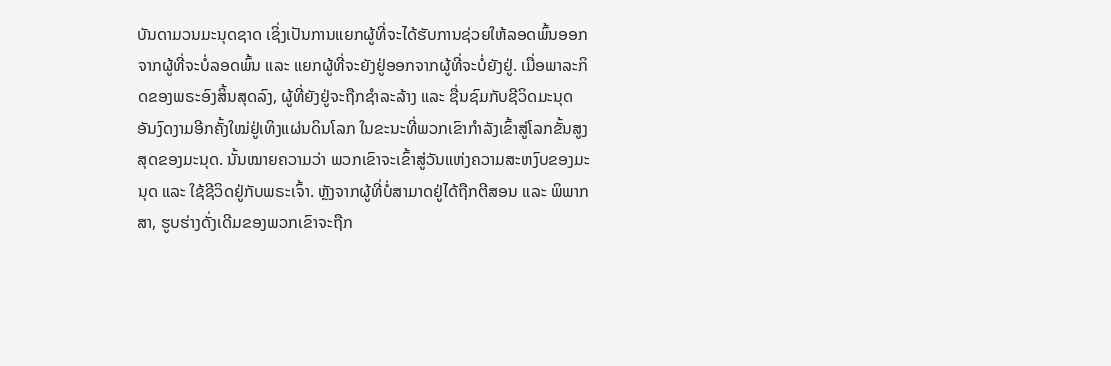ບັນດາມວນມະນຸດຊາດ ເຊິ່ງເປັນການແຍກຜູ້ທີ່ຈະໄດ້ຮັບການຊ່ວຍໃຫ້ລອດພົ້ນອອກຈາກຜູ້ທີ່ຈະບໍ່ລອດພົ້ນ ແລະ ແຍກຜູ້ທີ່ຈະຍັງຢູ່ອອກຈາກຜູ້ທີ່ຈະບໍ່ຍັງຢູ່. ເມື່ອພາລະກິດຂອງພຣະອົງສິ້ນສຸດລົງ, ຜູ້ທີ່ຍັງຢູ່ຈະຖືກຊໍາລະລ້າງ ແລະ ຊື່ນຊົມກັບຊີວິດມະນຸດອັນງົດງາມອີກຄັ້ງໃໝ່ຢູ່ເທິງແຜ່ນດິນໂລກ ໃນຂະນະທີ່ພວກເຂົາກໍາລັງເຂົ້າສູ່ໂລກຂັ້ນສູງສຸດຂອງມະນຸດ. ນັ້ນໝາຍຄວາມວ່າ ພວກເຂົາຈະເຂົ້າສູ່ວັນແຫ່ງຄວາມສະຫງົບຂອງມະນຸດ ແລະ ໃຊ້ຊີວິດຢູ່ກັບພຣະເຈົ້າ. ຫຼັງຈາກຜູ້ທີ່ບໍ່ສາມາດຢູ່ໄດ້ຖືກຕີສອນ ແລະ ພິພາກສາ, ຮູບຮ່າງດັ່ງເດີມຂອງພວກເຂົາຈະຖືກ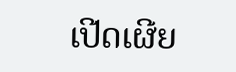ເປີດເຜີຍ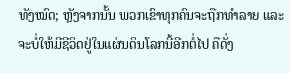ທັງໝົດ; ຫຼັງຈາກນັ້ນ ພວກເຂົາທຸກຄົນຈະຖືກທໍາລາຍ ແລະ ຈະບໍ່ໃຫ້ມີຊີວິດຢູ່ໃນແຜ່ນດິນໂລກນີ້ອີກຕໍ່ໄປ ຄືດັ່ງ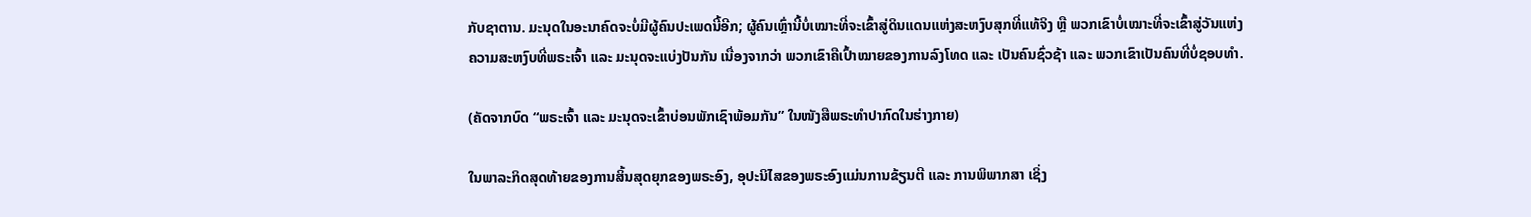ກັບຊາຕານ. ມະນຸດໃນອະນາຄົດຈະບໍ່ມີຜູ້ຄົນປະເພດນີ້ອີກ; ຜູ້ຄົນເຫຼົ່ານີ້ບໍ່ເໝາະທີ່ຈະເຂົ້າສູ່ດິນແດນແຫ່ງສະຫງົບສຸກທີ່ແທ້ຈິງ ຫຼື ພວກເຂົາບໍ່ເໝາະທີ່ຈະເຂົ້າສູ່ວັນແຫ່ງຄວາມສະຫງົບທີ່ພຣະເຈົ້າ ແລະ ມະນຸດຈະແບ່ງປັນກັນ ເນື່ອງຈາກວ່າ ພວກເຂົາຄືເປົ້າໝາຍຂອງການລົງໂທດ ແລະ ເປັນຄົນຊົ່ວຊ້າ ແລະ ພວກເຂົາເປັນຄົນທີ່ບໍ່ຊອບທໍາ.

(ຄັດຈາກບົດ “ພຣະເຈົ້າ ແລະ ມະນຸດຈະເຂົ້າບ່ອນພັກເຊົາພ້ອມກັນ” ໃນໜັງສືພຣະທໍາປາກົດໃນຮ່າງກາຍ)

ໃນພາລະກິດສຸດທ້າຍຂອງການສິ້ນສຸດຍຸກຂອງພຣະອົງ, ອຸປະນິໄສຂອງພຣະອົງແມ່ນການຂ້ຽນຕີ ແລະ ການພິພາກສາ ເຊິ່ງ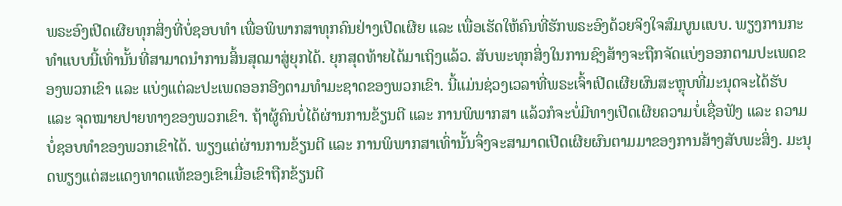ພຣະອົງເປີດເຜີຍທຸກສິ່ງທີ່ບໍ່ຊອບທໍາ ເພື່ອພິພາກສາທຸກຄົນຢ່າງເປີດເຜີຍ ແລະ ເພື່ອເຮັດໃຫ້ຄົນທີ່ຮັກພຣະອົງດ້ວຍຈິງໃຈສົມບູນແບບ. ພຽງການກະທໍາແບບນີ້ເທົ່ານັ້ນທີ່ສາມາດນໍາການສິ້ນສຸດມາສູ່ຍຸກໄດ້. ຍຸກສຸດທ້າຍໄດ້ມາເຖິງແລ້ວ. ສັບພະທຸກສິ່ງໃນການຊົງສ້າງຈະຖືກຈັດແບ່ງອອກຕາມປະເພດຂອງພວກເຂົາ ແລະ ແບ່ງແຕ່ລະປະເພດອອກອີງຕາມທໍາມະຊາດຂອງພວກເຂົາ. ນີ້ແມ່ນຊ່ວງເວລາທີ່ພຣະເຈົ້າເປີດເຜີຍຜົນສະຫຼຸບທີ່ມະນຸດຈະໄດ້ຮັບ ແລະ ຈຸດໝາຍປາຍທາງຂອງພວກເຂົາ. ຖ້າຜູ້ຄົນບໍ່ໄດ້ຜ່ານການຂ້ຽນຕີ ແລະ ການພິພາກສາ ແລ້ວກໍຈະບໍ່ມີທາງເປີດເຜີຍຄວາມບໍ່ເຊື່ອຟັງ ແລະ ຄວາມບໍ່ຊອບທຳຂອງພວກເຂົາໄດ້. ພຽງແຕ່ຜ່ານການຂ້ຽນຕີ ແລະ ການພິພາກສາເທົ່ານັ້ນຈຶ່ງຈະສາມາດເປີດເຜີຍຜົນຕາມມາຂອງການສ້າງສັບພະສິ່ງ. ມະນຸດພຽງແຕ່ສະແດງທາດແທ້ຂອງເຂົາເມື່ອເຂົາຖືກຂ້ຽນຕີ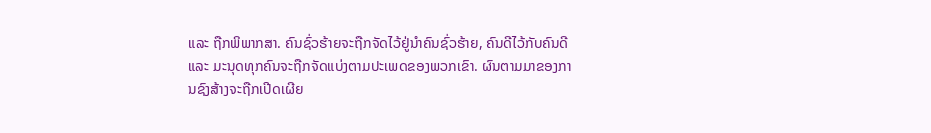ແລະ ຖືກພິພາກສາ. ຄົນຊົ່ວຮ້າຍຈະຖືກຈັດໄວ້ຢູ່ນໍາຄົນຊົ່ວຮ້າຍ, ຄົນດີໄວ້ກັບຄົນດີ ແລະ ມະນຸດທຸກຄົນຈະຖືກຈັດແບ່ງຕາມປະເພດຂອງພວກເຂົາ. ຜົນຕາມມາຂອງການຊົງສ້າງຈະຖືກເປີດເຜີຍ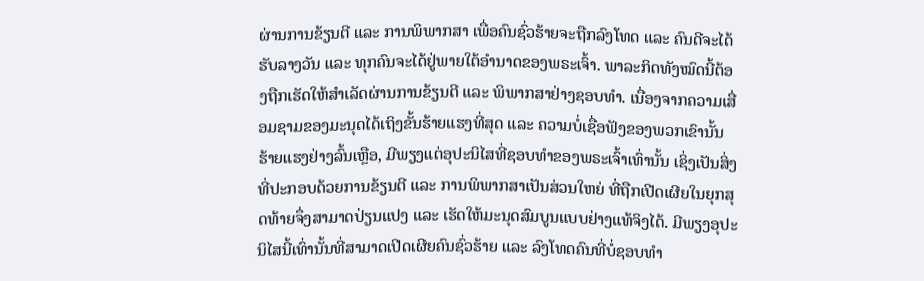ຜ່ານການຂ້ຽນຕີ ແລະ ການພິພາກສາ ເພື່ອຄົນຊົ່ວຮ້າຍຈະຖືກລົງໂທດ ແລະ ຄົນດີຈະໄດ້ຮັບລາງວັນ ແລະ ທຸກຄົນຈະໄດ້ຢູ່ພາຍໃຕ້ອຳນາດຂອງພຣະເຈົ້າ. ພາລະກິດທັງໝົດນີ້ຕ້ອງຖືກເຮັດໃຫ້ສຳເລັດຜ່ານການຂ້ຽນຕີ ແລະ ພິພາກສາຢ່າງຊອບທຳ. ເນື່ອງຈາກຄວາມເສື່ອມຊາມຂອງມະນຸດໄດ້ເຖິງຂັ້ນຮ້າຍແຮງທີ່ສຸດ ແລະ ຄວາມບໍ່ເຊື່ອຟັງຂອງພວກເຂົານັ້ນຮ້າຍແຮງຢ່າງລົ້ນເຫຼືອ, ມີພຽງແຕ່ອຸປະນິໄສທີ່ຊອບທຳຂອງພຣະເຈົ້າເທົ່ານັ້ນ ເຊິ່ງເປັນສິ່ງທີ່ປະກອບດ້ວຍການຂ້ຽນຕີ ແລະ ການພິພາກສາເປັນສ່ວນໃຫຍ່ ທີ່ຖືກເປີດເຜີຍໃນຍຸກສຸດທ້າຍຈຶ່ງສາມາດປ່ຽນແປງ ແລະ ເຮັດໃຫ້ມະນຸດສົມບູນແບບຢ່າງແທ້ຈິງໄດ້. ມີພຽງອຸປະນິໄສນີ້ເທົ່ານັ້ນທີ່ສາມາດເປີດເຜີຍຄົນຊົ່ວຮ້າຍ ແລະ ລົງໂທດຄົນທີ່ບໍ່ຊອບທຳ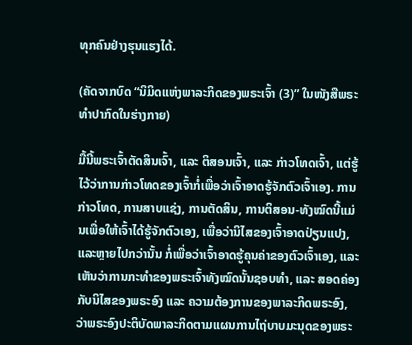ທຸກຄົນຢ່າງຮຸນແຮງໄດ້.

(ຄັດຈາກບົດ “ນິມິດແຫ່ງພາລະກິດຂອງພຣະເຈົ້າ (3)” ໃນໜັງສືພຣະທໍາປາກົດໃນຮ່າງກາຍ)

ມື້ນີ້ພຣະເຈົ້າຕັດສິນເຈົ້າ, ແລະ ຕິສອນເຈົ້າ, ແລະ ກ່າວໂທດເຈົ້າ, ແຕ່ຮູ້ໄວ້ວ່າການກ່າວໂທດຂອງເຈົ້າກໍ່ເພື່ອວ່າເຈົ້າອາດຮູ້ຈັກຕົວເຈົ້າເອງ. ການກ່າວໂທດ, ການສາບແຊ່ງ, ການຕັດສິນ, ການຕິສອນ-ທັງໝົດນີ້ແມ່ນເພື່ອໃຫ້ເຈົ້າໄດ້ຮູ້ຈັກຕົວເອງ, ເພື່ອວ່ານິໄສຂອງເຈົ້າອາດປ່ຽນແປງ, ແລະຫຼາຍໄປກວ່ານັ້ນ ກໍ່ເພື່ອວ່າເຈົ້າອາດຮູ້ຄຸນຄ່າຂອງຕົວເຈົ້າເອງ, ແລະ ເຫັນວ່າການກະທຳຂອງພຣະເຈົ້າທັງໝົດນັ້ນຊອບທຳ, ແລະ ສອດຄ່ອງກັບນິໄສຂອງພຣະອົງ ແລະ ຄວາມຕ້ອງການຂອງພາລະກິດພຣະອົງ, ວ່າພຣະອົງປະຕິບັດພາລະກິດຕາມແຜນການໄຖ່ບາບມະນຸດຂອງພຣະ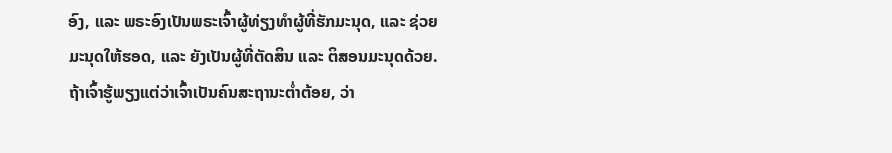ອົງ, ແລະ ພຣະອົງເປັນພຣະເຈົ້າຜູ້ທ່ຽງທຳຜູ້ທີ່ຮັກມະນຸດ, ແລະ ຊ່ວຍມະນຸດໃຫ້ຮອດ, ແລະ ຍັງເປັນຜູ້ທີ່ຕັດສິນ ແລະ ຕິສອນມະນຸດດ້ວຍ. ຖ້າເຈົ້າຮູ້ພຽງແຕ່ວ່າເຈົ້າເປັນຄົນສະຖານະຕ່ຳຕ້ອຍ, ວ່າ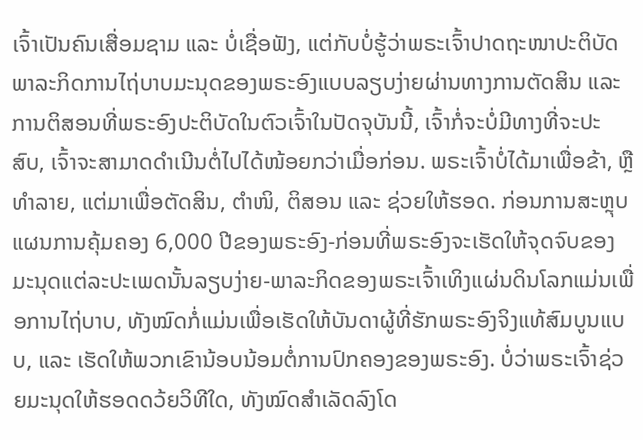ເຈົ້າເປັນຄົນເສື່ອມຊາມ ແລະ ບໍ່ເຊື່ອຟັງ, ແຕ່ກັບບໍ່ຮູ້ວ່າພຣະເຈົ້າປາດຖະໜາປະຕິບັດພາລະກິດການໄຖ່ບາບມະນຸດຂອງພຣະອົງແບບລຽບງ່າຍຜ່ານທາງການຕັດສິນ ແລະ ການຕິສອນທີ່ພຣະອົງປະຕິບັດໃນຕົວເຈົ້າໃນປັດຈຸບັນນີ້, ເຈົ້າກໍ່ຈະບໍ່ມີທາງທີ່ຈະປະສົບ, ເຈົ້າຈະສາມາດດຳເນີນຕໍ່ໄປໄດ້ໜ້ອຍກວ່າເມື່ອກ່ອນ. ພຣະເຈົ້າບໍ່ໄດ້ມາເພື່ອຂ້າ, ຫຼື ທຳລາຍ, ແຕ່ມາເພື່ອຕັດສິນ, ຕຳໜິ, ຕິສອນ ແລະ ຊ່ວຍໃຫ້ຮອດ. ກ່ອນການສະຫຼຸບແຜນການຄຸ້ມຄອງ 6,000 ປີຂອງພຣະອົງ-ກ່ອນທີ່ພຣະອົງຈະເຮັດໃຫ້ຈຸດຈົບຂອງມະນຸດແຕ່ລະປະເພດນັ້ນລຽບງ່າຍ-ພາລະກິດຂອງພຣະເຈົ້າເທິງແຜ່ນດິນໂລກແມ່ນເພື່ອການໄຖ່ບາບ, ທັງໝົດກໍ່ແມ່ນເພື່ອເຮັດໃຫ້ບັນດາຜູ້ທີ່ຮັກພຣະອົງຈິງແທ້ສົມບູນແບບ, ແລະ ເຮັດໃຫ້ພວກເຂົານ້ອບນ້ອມຕໍ່ການປົກຄອງຂອງພຣະອົງ. ບໍ່ວ່າພຣະເຈົ້າຊ່ວຍມະນຸດໃຫ້ຮອດດວ້ຍວິທີໃດ, ທັງໝົດສຳເລັດລົງໂດ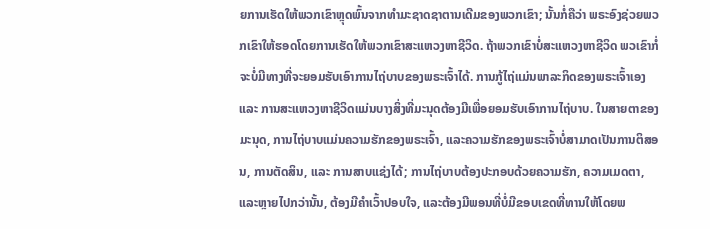ຍການເຮັດໃຫ້ພວກເຂົາຫຼຸດພົ້ນຈາກທຳມະຊາດຊາຕານເດີມຂອງພວກເຂົາ; ນັ້ນກໍ່ຄືວ່າ ພຣະອົງຊ່ວຍພວກເຂົາໃຫ້ຮອດໂດຍການເຮັດໃຫ້ພວກເຂົາສະແຫວງຫາຊີວິດ. ຖ້າພວກເຂົາບໍ່ສະແຫວງຫາຊີວິດ ພວເຂົາກໍ່ຈະບໍ່ມີທາງທີ່ຈະຍອມຮັບເອົາການໄຖ່ບາບຂອງພຣະເຈົ້າໄດ້. ການກູ້ໄຖ່ແມ່ນພາລະກິດຂອງພຣະເຈົ້າເອງ ແລະ ການສະແຫວງຫາຊີວິດແມ່ນບາງສິ່ງທີ່ມະນຸດຕ້ອງມີເພື່ອຍອມຮັບເອົາການໄຖ່ບາບ. ໃນສາຍຕາຂອງມະນຸດ, ການໄຖ່ບາບແມ່ນຄວາມຮັກຂອງພຣະເຈົ້າ, ແລະຄວາມຮັກຂອງພຣະເຈົ້າບໍ່ສາມາດເປັນການຕິສອນ, ການຕັດສິນ, ແລະ ການສາບແຊ່ງໄດ້; ການໄຖ່ບາບຕ້ອງປະກອບດ້ວຍຄວາມຮັກ, ຄວາມເມດຕາ, ແລະຫຼາຍໄປກວ່ານັ້ນ, ຕ້ອງມີຄຳເວົ້າປອບໃຈ, ແລະຕ້ອງມີພອນທີ່ບໍ່ມີຂອບເຂດທີ່ທານໃຫ້ໂດຍພ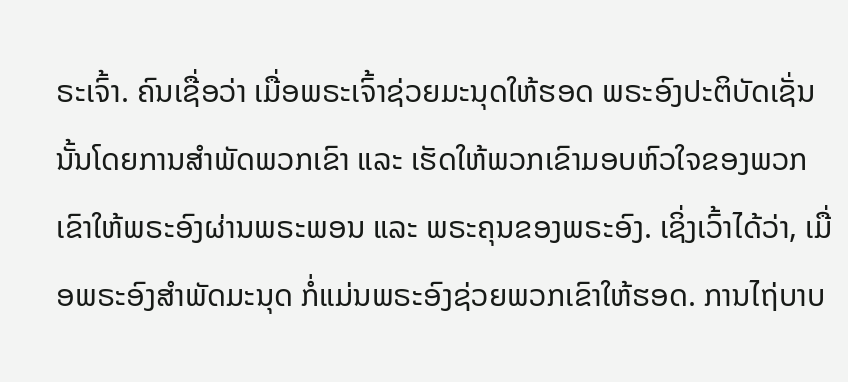ຣະເຈົ້າ. ຄົນເຊື່ອວ່າ ເມື່ອພຣະເຈົ້າຊ່ວຍມະນຸດໃຫ້ຮອດ ພຣະອົງປະຕິບັດເຊັ່ນນັ້ນໂດຍການສຳພັດພວກເຂົາ ແລະ ເຮັດໃຫ້ພວກເຂົາມອບຫົວໃຈຂອງພວກເຂົາໃຫ້ພຣະອົງຜ່ານພຣະພອນ ແລະ ພຣະຄຸນຂອງພຣະອົງ. ເຊິ່ງເວົ້າໄດ້ວ່າ, ເມື່ອພຣະອົງສຳພັດມະນຸດ ກໍ່ແມ່ນພຣະອົງຊ່ວຍພວກເຂົາໃຫ້ຮອດ. ການໄຖ່ບາບ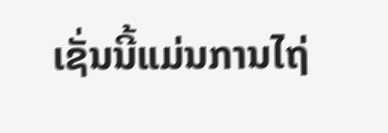ເຊັ່ນນີ້ແມ່ນການໄຖ່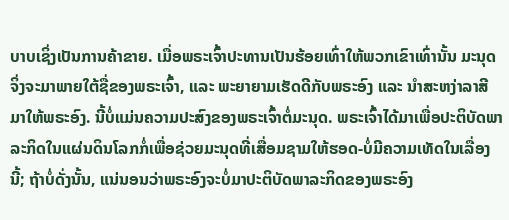ບາບເຊິ່ງເປັນການຄ້າຂາຍ. ເມື່ອພຣະເຈົ້າປະທານເປັນຮ້ອຍເທົ່າໃຫ້ພວກເຂົາເທົ່ານັ້ນ ມະນຸດຈິ່ງຈະມາພາຍໃຕ້ຊື່ຂອງພຣະເຈົ້າ, ແລະ ພະຍາຍາມເຮັດດີກັບພຣະອົງ ແລະ ນຳສະຫງ່າລາສີມາໃຫ້ພຣະອົງ. ນີ້ບໍ່ແມ່ນຄວາມປະສົງຂອງພຣະເຈົ້າຕໍ່ມະນຸດ. ພຣະເຈົ້າໄດ້ມາເພື່ອປະຕິບັດພາລະກິດໃນແຜ່ນດິນໂລກກໍ່ເພື່ອຊ່ວຍມະນຸດທີ່ເສື່ອມຊາມໃຫ້ຮອດ-ບໍ່ມີຄວາມເທັດໃນເລື່ອງນີ້; ຖ້າບໍ່ດັ່ງນັ້ນ, ແນ່ນອນວ່າພຣະອົງຈະບໍ່ມາປະຕິບັດພາລະກິດຂອງພຣະອົງ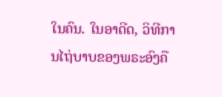ໃນຄົນ. ໃນອາດີດ, ວິທີການໄຖ່ບາບຂອງພຣະອົງຄື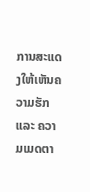ການສະແດງໃຫ້ເຫັນຄວາມຮັກ ແລະ ຄວາມເມດຕາ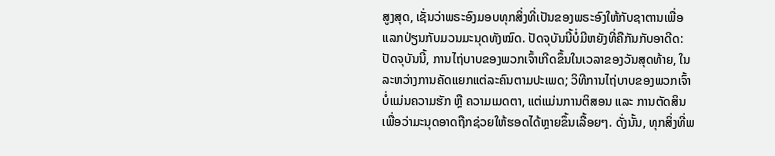ສູງສຸດ, ເຊັ່ນວ່າພຣະອົງມອບທຸກສິ່ງທີ່ເປັນຂອງພຣະອົງໃຫ້ກັບຊາຕານເພື່ອແລກປ່ຽນກັບມວນມະນຸດທັງໝົດ. ປັດຈຸບັນນີ້ບໍ່ມີຫຍັງທີ່ຄືກັນກັບອາດີດ: ປັດຈຸບັນນີ້, ການໄຖ່ບາບຂອງພວກເຈົ້າເກີດຂຶ້ນໃນເວລາຂອງວັນສຸດທ້າຍ, ໃນລະຫວ່າງການຄັດແຍກແຕ່ລະຄົນຕາມປະເພດ; ວິທີການໄຖ່ບາບຂອງພວກເຈົ້າບໍ່ແມ່ນຄວາມຮັກ ຫຼື ຄວາມເມດຕາ, ແຕ່ແມ່ນການຕິສອນ ແລະ ການຕັດສິນເພື່ອວ່າມະນຸດອາດຖືກຊ່ວຍໃຫ້ຮອດໄດ້ຫຼາຍຂຶ້ນເລື້ອຍໆ. ດັ່ງນັ້ນ, ທຸກສິ່ງທີ່ພ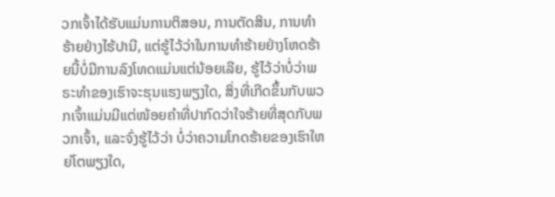ວກເຈົ້າໄດ້ຮັບແມ່ນການຕິສອນ, ການຕັດສິນ, ການທຳຮ້າຍຢ່າງໄຮ້ປານີ, ແຕ່ຮູ້ໄວ້ວ່າໃນການທຳຮ້າຍຢ່າງໂຫດຮ້າຍນີ້ບໍ່ມີການລົງໂທດແມ່ນແຕ່ນ້ອຍເລີຍ, ຮູ້ໄວ້ວ່າບໍ່ວ່າພຣະທຳຂອງເຮົາຈະຮຸນແຮງພຽງໃດ, ສິ່ງທີ່ເກີດຂຶ້ນກັບພວກເຈົ້າແມ່ນມີແຕ່ໜ້ອຍຄຳທີ່ປາກົດວ່າໃຈຮ້າຍທີ່ສຸດກັບພວກເຈົ້າ, ແລະຈົ່ງຮູ້ໄວ້ວ່າ ບໍ່ວ່າຄວາມໂກດຮ້າຍຂອງເຮົາໃຫຍ່ໂຕພຽງໃດ,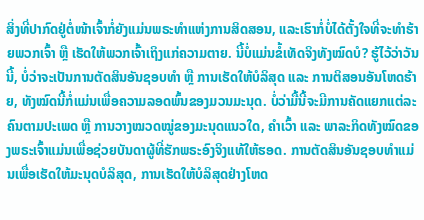ສິ່ງທີ່ປາກົດຢູ່ຕໍ່ໜ້າເຈົ້າກໍ່ຍັງແມ່ນພຣະທຳແຫ່ງການສິດສອນ, ແລະເຮົາກໍ່ບໍ່ໄດ້ຕັ້ງໃຈທີ່ຈະທຳຮ້າຍພວກເຈົ້າ ຫຼື ເຮັດໃຫ້ພວກເຈົ້າເຖິງແກ່ຄວາມຕາຍ. ນີ້ບໍ່ແມ່ນຂໍ້ເທັດຈິງທັງໝົດບໍ? ຮູ້ໄວ້ວ່າວັນນີ້, ບໍ່ວ່າຈະເປັນການຕັດສິນອັນຊອບທຳ ຫຼື ການເຮັດໃຫ້ບໍລິສຸດ ແລະ ການຕິສອນອັນໂຫດຮ້າຍ, ທັງໝົດນີ້ກໍ່ແມ່ນເພື່ອຄວາມລອດພົ້ນຂອງມວນມະນຸດ. ບໍ່ວ່າມື້ນີ້ຈະມີການຄັດແຍກແຕ່ລະຄົນຕາມປະເພດ ຫຼື ການວາງໝວດໝູ່ຂອງມະນຸດແນວໃດ, ຄຳເວົ້າ ແລະ ພາລະກິດທັງໝົດຂອງພຣະເຈົ້າແມ່ນເພື່ອຊ່ວຍບັນດາຜູ້ທີ່ຮັກພຣະອົງຈິງແທ້ໃຫ້ຮອດ. ການຕັດສິນອັນຊອບທຳແມ່ນເພື່ອເຮັດໃຫ້ມະນຸດບໍລິສຸດ, ການເຮັດໃຫ້ບໍລິສຸດຢ່າງໂຫດ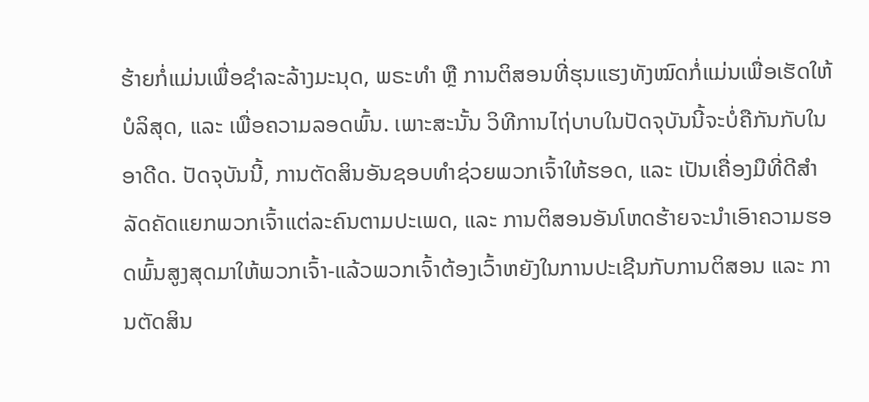ຮ້າຍກໍ່ແມ່ນເພື່ອຊຳລະລ້າງມະນຸດ, ພຣະທຳ ຫຼື ການຕິສອນທີ່ຮຸນແຮງທັງໝົດກໍ່ແມ່ນເພື່ອເຮັດໃຫ້ບໍລິສຸດ, ແລະ ເພື່ອຄວາມລອດພົ້ນ. ເພາະສະນັ້ນ ວິທີການໄຖ່ບາບໃນປັດຈຸບັນນີ້ຈະບໍ່ຄືກັນກັບໃນອາດີດ. ປັດຈຸບັນນີ້, ການຕັດສິນອັນຊອບທຳຊ່ວຍພວກເຈົ້າໃຫ້ຮອດ, ແລະ ເປັນເຄື່ອງມືທີ່ດີສຳລັດຄັດແຍກພວກເຈົ້າແຕ່ລະຄົນຕາມປະເພດ, ແລະ ການຕິສອນອັນໂຫດຮ້າຍຈະນຳເອົາຄວາມຮອດພົ້ນສູງສຸດມາໃຫ້ພວກເຈົ້າ-ແລ້ວພວກເຈົ້າຕ້ອງເວົ້າຫຍັງໃນການປະເຊີນກັບການຕິສອນ ແລະ ການຕັດສິນ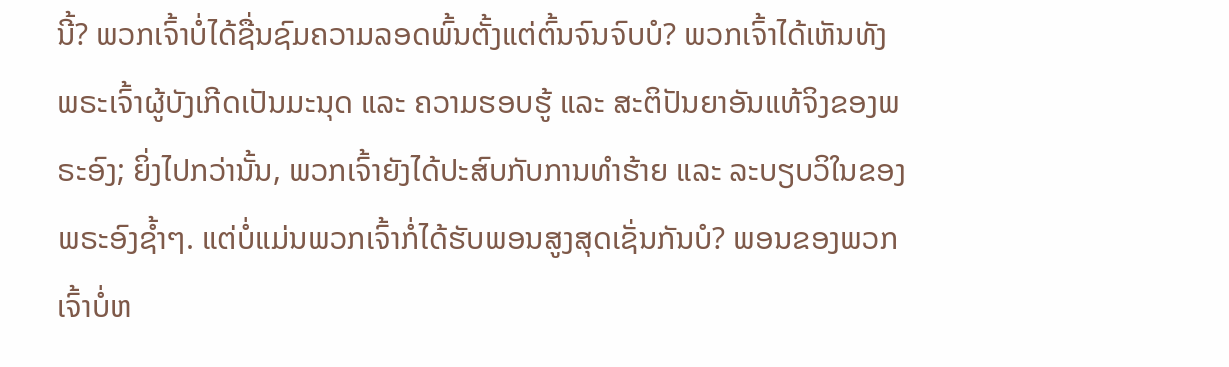ນີ້? ພວກເຈົ້າບໍ່ໄດ້ຊື່ນຊົມຄວາມລອດພົ້ນຕັ້ງແຕ່ຕົ້ນຈົນຈົບບໍ? ພວກເຈົ້າໄດ້ເຫັນທັງພຣະເຈົ້າຜູ້ບັງເກີດເປັນມະນຸດ ແລະ ຄວາມຮອບຮູ້ ແລະ ສະຕິປັນຍາອັນແທ້ຈິງຂອງພຣະອົງ; ຍິ່ງໄປກວ່ານັ້ນ, ພວກເຈົ້າຍັງໄດ້ປະສົບກັບການທຳຮ້າຍ ແລະ ລະບຽບວິໃນຂອງພຣະອົງຊ້ຳໆ. ແຕ່ບໍ່ແມ່ນພວກເຈົ້າກໍ່ໄດ້ຮັບພອນສູງສຸດເຊັ່ນກັນບໍ? ພອນຂອງພວກເຈົ້າບໍ່ຫ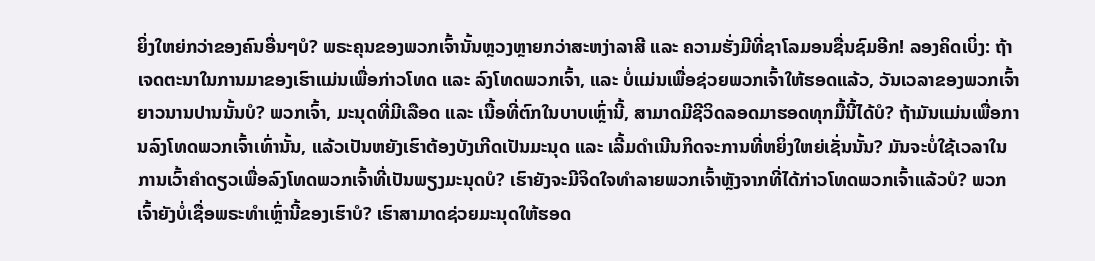ຍິ່ງໃຫຍ່ກວ່າຂອງຄົນອື່ນໆບໍ? ພຣະຄຸນຂອງພວກເຈົ້ານັ້ນຫຼວງຫຼາຍກວ່າສະຫງ່າລາສີ ແລະ ຄວາມຮັ່ງມີທີ່ຊາໂລມອນຊື່ນຊົມອີກ! ລອງຄິດເບິ່ງ: ຖ້າເຈດຕະນາໃນການມາຂອງເຮົາແມ່ນເພື່ອກ່າວໂທດ ແລະ ລົງໂທດພວກເຈົ້າ, ແລະ ບໍ່ແມ່ນເພື່ອຊ່ວຍພວກເຈົ້າໃຫ້ຮອດແລ້ວ, ວັນເວລາຂອງພວກເຈົ້າຍາວນານປານນັ້ນບໍ? ພວກເຈົ້າ, ມະນຸດທີ່ມີເລືອດ ແລະ ເນື້ອທີ່ຕົກໃນບາບເຫຼົ່ານີ້, ສາມາດມີຊີວິດລອດມາຮອດທຸກມື້ນີ້ໄດ້ບໍ? ຖ້າມັນແມ່ນເພື່ອການລົງໂທດພວກເຈົ້າເທົ່ານັ້ນ, ແລ້ວເປັນຫຍັງເຮົາຕ້ອງບັງເກີດເປັນມະນຸດ ແລະ ເລີ້ມດຳເນີນກິດຈະການທີ່ຫຍິ່ງໃຫຍ່ເຊັ່ນນັ້ນ? ມັນຈະບໍ່ໃຊ້ເວລາໃນການເວົ້າຄຳດຽວເພື່ອລົງໂທດພວກເຈົ້າທີ່ເປັນພຽງມະນຸດບໍ? ເຮົາຍັງຈະມີຈິດໃຈທຳລາຍພວກເຈົ້າຫຼັງຈາກທີ່ໄດ້ກ່າວໂທດພວກເຈົ້າແລ້ວບໍ? ພວກເຈົ້າຍັງບໍ່ເຊື່ອພຣະທຳເຫຼົ່ານີ້ຂອງເຮົາບໍ? ເຮົາສາມາດຊ່ວຍມະນຸດໃຫ້ຮອດ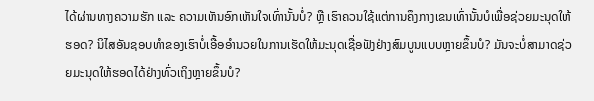ໄດ້ຜ່ານທາງຄວາມຮັກ ແລະ ຄວາມເຫັນອົກເຫັນໃຈເທົ່ານັ້ນບໍ່? ຫຼື ເຮົາຄວນໃຊ້ແຕ່ການຄຶງກາງເຂນເທົ່ານັ້ນບໍເພື່ອຊ່ວຍມະນຸດໃຫ້ຮອດ? ນິໄສອັນຊອບທຳຂອງເຮົາບໍ່ເອື້ອອຳນວຍໃນການເຮັດໃຫ້ມະນຸດເຊື່ອຟັງຢ່າງສົມບູນແບບຫຼາຍຂຶ້ນບໍ? ມັນຈະບໍ່ສາມາດຊ່ວຍມະນຸດໃຫ້ຮອດໄດ້ຢ່າງທົ່ວເຖິງຫຼາຍຂຶ້ນບໍ?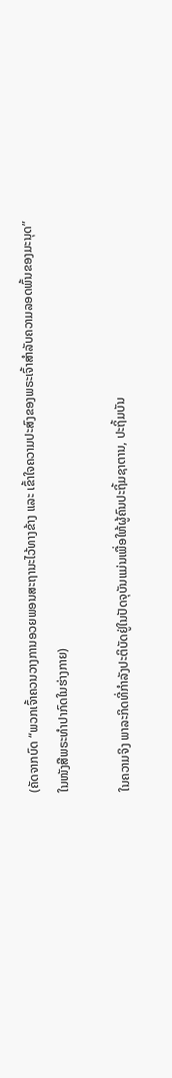(ຄັດຈາກບົດ “ພວກເຈົ້າຄວນວາງການອວຍພອນສະຖານະໄວ້ທາງຂ້າງ ແລະ ເຂົ້າໃຈຄວາມປະສົງຂອງພຣະເຈົ້າສຳລັບຄວາມລອດພົ້ນຂອງມະນຸດ” ໃນໜັງສືພຣະທໍາປາກົດໃນຮ່າງກາຍ)

ໃນຄວາມຈິງ ພາລະກິດທີ່ກຳລັງປະຕິບັດຢູ່ໃນປັດຈຸບັນແມ່ນເພື່ອໃຫ້ຜູ້ຄົນປະຖິ້ມຊາຕານ, ປະຖິ້ມບັນ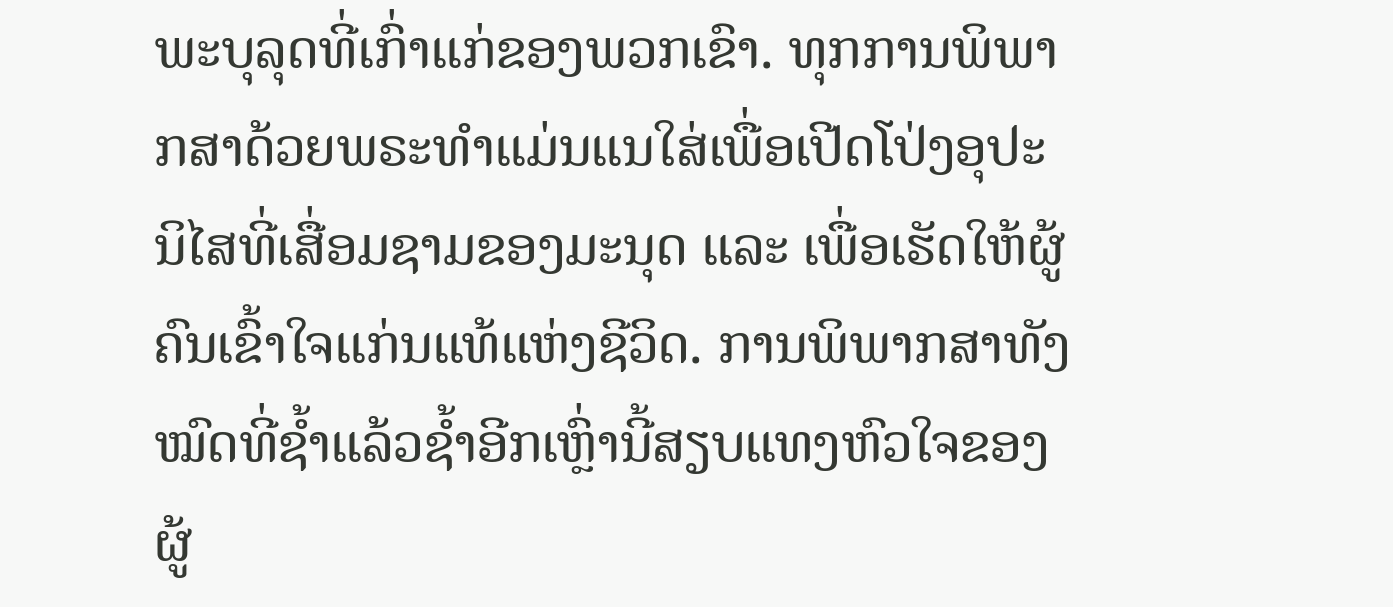ພະບຸລຸດທີ່ເກົ່າແກ່ຂອງພວກເຂົາ. ທຸກການພິພາກສາດ້ວຍພຣະທຳແມ່ນແນໃສ່ເພື່ອເປີດໂປ່ງອຸປະນິໄສທີ່ເສື່ອມຊາມຂອງມະນຸດ ແລະ ເພື່ອເຮັດໃຫ້ຜູ້ຄົນເຂົ້າໃຈແກ່ນແທ້ແຫ່ງຊີວິດ. ການພິພາກສາທັງໝົດທີ່ຊໍ້າແລ້ວຊໍ້າອີກເຫຼົ່ານີ້ສຽບແທງຫົວໃຈຂອງຜູ້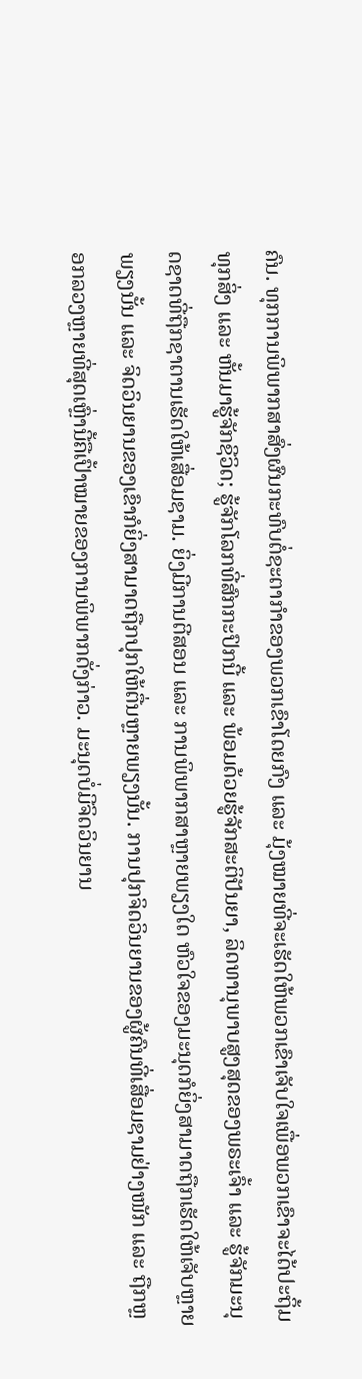ຄົນ. ທຸກການພິພາກສາສົ່ງຜົນກະທົບຕໍ່ຊະຕາກໍາຂອງພວກເຂົາໂດຍກົງ ແລະ ມຸ້ງໝາຍທີ່ຈະເຮັດໃຫ້ພວກເຂົາເຈັບໃຈເພື່ອພວກເຂົາຈະໄດ້ປະຖິ້ມທຸກສິ່ງ ແລະ ຫັ້ນມາຮູ້ຈັກຊີວິດ; ຮູ້ຈັກໂລກທີ່ສົກກະປົກນີ້ ແລະ ພ້ອມດ້ວຍຮູ້ຈັກສະຕິປັນຍາ, ລິດທານຸພາບສູງສຸດຂອງພຣະເຈົ້າ ແລະ ຮູ້ຈັກມະນຸດຊາດທີ່ຖືກຊາຕານເຮັດໃຫ້ເສື່ອມຊາມ. ຍິ່ງມີການຕີສອນ ແລະ ການພິພາກສາຫຼາຍພຽງໃດ ຫົວໃຈຂອງມະນຸດກໍຍິ່ງສາມາດຖືກເຮັດໃຫ້ເຈັບຫຼາຍພຽງນັ້ນ ແລະ ຈິດວິນຍານຂອງເຂົາກໍຍິ່ງສາມາດຖືກປຸກໃຫ້ຕື່ນຫຼາຍພຽງນັ້ນ. ການປຸກຈິດວິນຍານຂອງຜູ້ຄົນທີ່ເສື່ອມຊາມຢ່າງໜັກ ແລະ ຖືກຫຼອກລວງຫຼາຍທີ່ສຸດເຫຼົ່ານີ້ຄືເປົ້າໝາຍຂອງການພິພາກດັ່ງກ່າວ. ມະນຸດບໍ່ມີຈິດວິນຍານ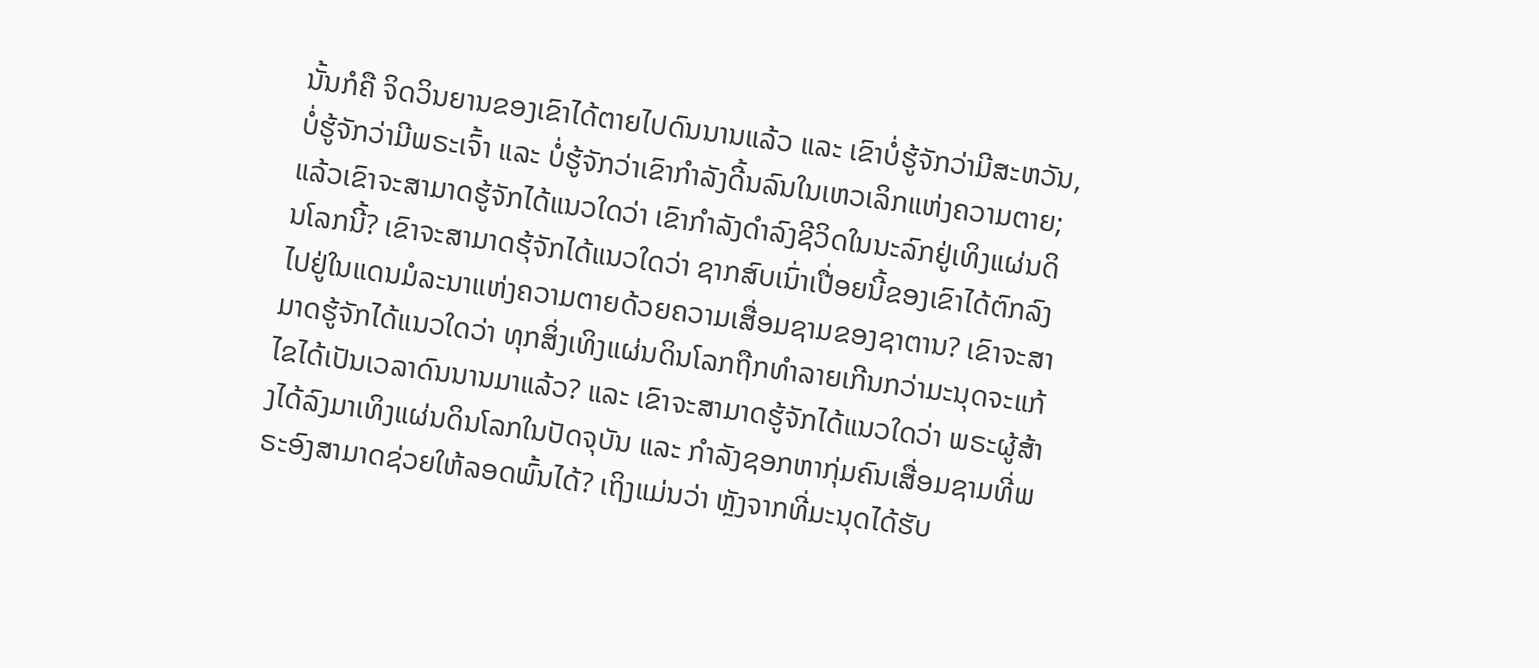ນັ້ນກໍຄື ຈິດວິນຍານຂອງເຂົາໄດ້ຕາຍໄປດົນນານແລ້ວ ແລະ ເຂົາບໍ່ຮູ້ຈັກວ່າມີສະຫວັນ, ບໍ່ຮູ້ຈັກວ່າມີພຣະເຈົ້າ ແລະ ບໍ່ຮູ້ຈັກວ່າເຂົາກຳລັງດີ້ນລົນໃນເຫວເລິກແຫ່ງຄວາມຕາຍ; ແລ້ວເຂົາຈະສາມາດຮູ້ຈັກໄດ້ແນວໃດວ່າ ເຂົາກຳລັງດຳລົງຊີວິດໃນນະລົກຢູ່ເທິງແຜ່ນດິນໂລກນີ້? ເຂົາຈະສາມາດຮຸ້ຈັກໄດ້ແນວໃດວ່າ ຊາກສົບເນົ່າເປື່ອຍນີ້ຂອງເຂົາໄດ້ຕົກລົງໄປຢູ່ໃນແດນມໍລະນາແຫ່ງຄວາມຕາຍດ້ວຍຄວາມເສື່ອມຊາມຂອງຊາຕານ? ເຂົາຈະສາມາດຮູ້ຈັກໄດ້ແນວໃດວ່າ ທຸກສິ່ງເທິງແຜ່ນດິນໂລກຖືກທຳລາຍເກີນກວ່າມະນຸດຈະແກ້ໄຂໄດ້ເປັນເວລາດົນນານມາແລ້ວ? ແລະ ເຂົາຈະສາມາດຮູ້ຈັກໄດ້ແນວໃດວ່າ ພຣະຜູ້ສ້າງໄດ້ລົງມາເທິງແຜ່ນດິນໂລກໃນປັດຈຸບັນ ແລະ ກຳລັງຊອກຫາກຸ່ມຄົນເສື່ອມຊາມທີ່ພຣະອົງສາມາດຊ່ວຍໃຫ້ລອດພົ້ນໄດ້? ເຖິງແມ່ນວ່າ ຫຼັງຈາກທີ່ມະນຸດໄດ້ຮັບ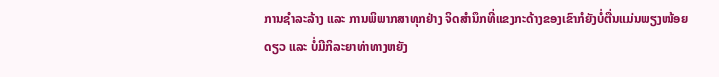ການຊໍາລະລ້າງ ແລະ ການພິພາກສາທຸກຢ່າງ ຈິດສຳນຶກທີ່ແຂງກະດ້າງຂອງເຂົາກໍຍັງບໍ່ຕື່ນແມ່ນພຽງໜ້ອຍດຽວ ແລະ ບໍ່ມີກິລະຍາທ່າທາງຫຍັງ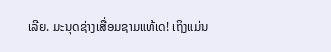ເລີຍ. ມະນຸດຊ່າງເສື່ອມຊາມແທ້ເດ! ເຖິງແມ່ນ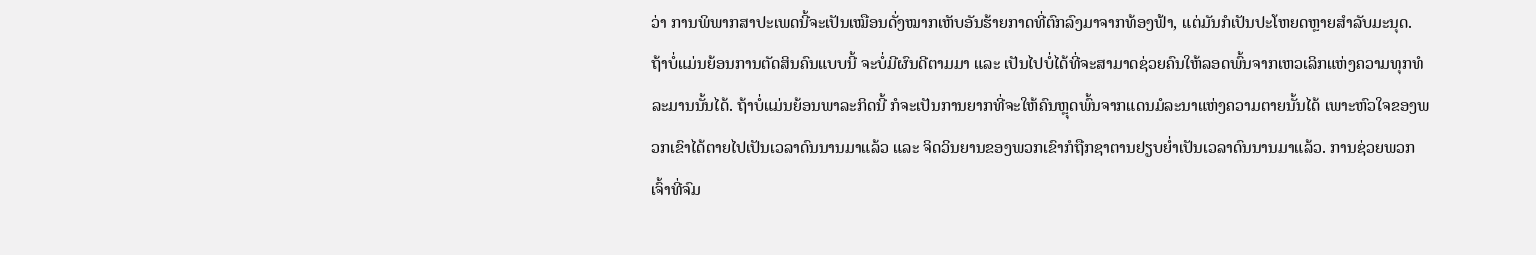ວ່າ ການພິພາກສາປະເພດນີ້ຈະເປັນເໝືອນດັ່ງໝາກເຫັບອັນຮ້າຍກາດທີ່ຕົກລົງມາຈາກທ້ອງຟ້າ, ແຕ່ມັນກໍເປັນປະໂຫຍດຫຼາຍສໍາລັບມະນຸດ. ຖ້າບໍ່ແມ່ນຍ້ອນການຕັດສິນຄົນແບບນີ້ ຈະບໍ່ມີຜົນດີຕາມມາ ແລະ ເປັນໄປບໍ່ໄດ້ທີ່ຈະສາມາດຊ່ວຍຄົນໃຫ້ລອດພົ້ນຈາກເຫວເລິກແຫ່ງຄວາມທຸກທໍລະມານນັ້ນໄດ້. ຖ້າບໍ່ແມ່ນຍ້ອນພາລະກິດນີ້ ກໍຈະເປັນການຍາກທີ່ຈະໃຫ້ຄົນຫຼຸດພົ້ນຈາກແດນມໍລະນາແຫ່ງຄວາມຕາຍນັ້ນໄດ້ ເພາະຫົວໃຈຂອງພວກເຂົາໄດ້ຕາຍໄປເປັນເວລາດົນນານມາແລ້ວ ແລະ ຈິດວິນຍານຂອງພວກເຂົາກໍຖືກຊາຕານຢຽບຍໍ່າເປັນເວລາດົນນານມາແລ້ວ. ການຊ່ວຍພວກເຈົ້າທີ່ຈົມ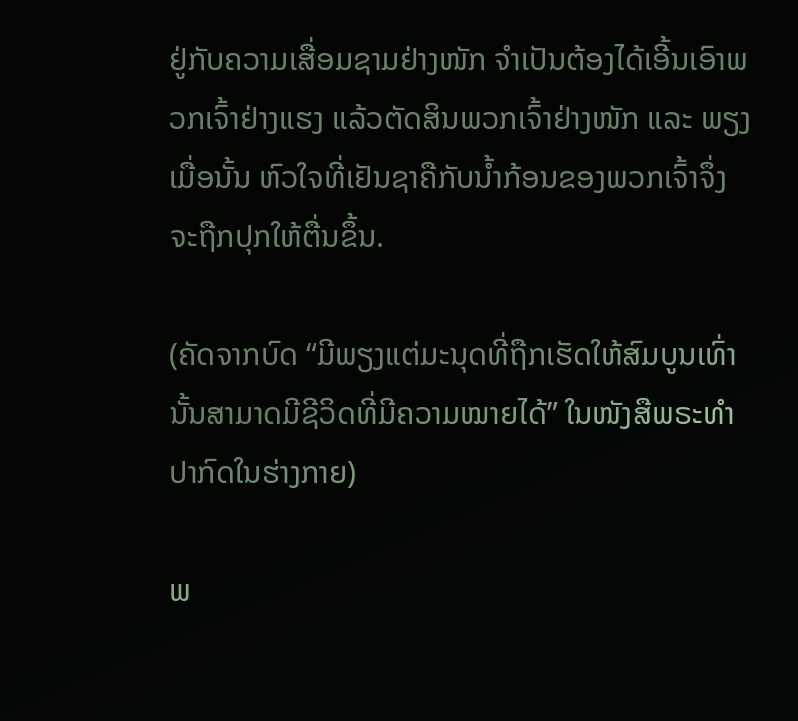ຢູ່ກັບຄວາມເສື່ອມຊາມຢ່າງໜັກ ຈຳເປັນຕ້ອງໄດ້ເອີ້ນເອົາພວກເຈົ້າຢ່າງແຮງ ແລ້ວຕັດສິນພວກເຈົ້າຢ່າງໜັກ ແລະ ພຽງເມື່ອນັ້ນ ຫົວໃຈທີ່ເຢັນຊາຄືກັບນໍ້າກ້ອນຂອງພວກເຈົ້າຈຶ່ງຈະຖືກປຸກໃຫ້ຕື່ນຂຶ້ນ.

(ຄັດຈາກບົດ “ມີພຽງແຕ່ມະນຸດທີ່ຖືກເຮັດໃຫ້ສົມບູນເທົ່ານັ້ນສາມາດມີຊີວິດທີ່ມີຄວາມໝາຍໄດ້” ໃນໜັງສືພຣະທໍາປາກົດໃນຮ່າງກາຍ)

ພ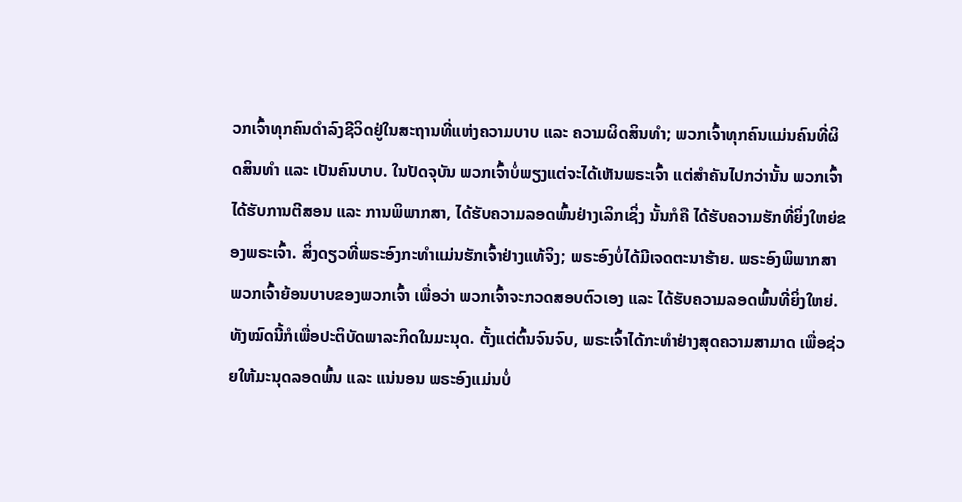ວກເຈົ້າທຸກຄົນດໍາລົງຊີວິດຢູ່ໃນສະຖານທີ່ແຫ່ງຄວາມບາບ ແລະ ຄວາມຜິດສິນທໍາ; ພວກເຈົ້າທຸກຄົນແມ່ນຄົນທີ່ຜິດສິນທໍາ ແລະ ເປັນຄົນບາບ. ໃນປັດຈຸບັນ ພວກເຈົ້າບໍ່ພຽງແຕ່ຈະໄດ້ເຫັນພຣະເຈົ້າ ແຕ່ສໍາຄັນໄປກວ່ານັ້ນ ພວກເຈົ້າໄດ້ຮັບການຕີສອນ ແລະ ການພິພາກສາ, ໄດ້ຮັບຄວາມລອດພົ້ນຢ່າງເລິກເຊິ່ງ ນັ້ນກໍຄື ໄດ້ຮັບຄວາມຮັກທີ່ຍິ່ງໃຫຍ່ຂອງພຣະເຈົ້າ. ສິ່ງດຽວທີ່ພຣະອົງກະທໍາແມ່ນຮັກເຈົ້າຢ່າງແທ້ຈິງ; ພຣະອົງບໍ່ໄດ້ມີເຈດຕະນາຮ້າຍ. ພຣະອົງພິພາກສາພວກເຈົ້າຍ້ອນບາບຂອງພວກເຈົ້າ ເພື່ອວ່າ ພວກເຈົ້າຈະກວດສອບຕົວເອງ ແລະ ໄດ້ຮັບຄວາມລອດພົ້ນທີ່ຍິ່ງໃຫຍ່. ທັງໝົດນີ້ກໍເພື່ອປະຕິບັດພາລະກິດໃນມະນຸດ. ຕັ້ງແຕ່ຕົ້ນຈົນຈົບ, ພຣະເຈົ້າໄດ້ກະທໍາຢ່າງສຸດຄວາມສາມາດ ເພື່ອຊ່ວຍໃຫ້ມະນຸດລອດພົ້ນ ແລະ ແນ່ນອນ ພຣະອົງແມ່ນບໍ່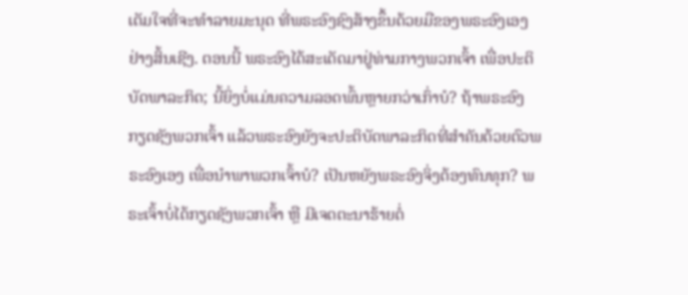ເຕັມໃຈທີ່ຈະທໍາລາຍມະນຸດ ທີ່ພຣະອົງຊົງສ້າງຂຶ້ນດ້ວຍມືຂອງພຣະອົງເອງຢ່າງສິ້ນເຊີງ. ຕອນນີ້ ພຣະອົງໄດ້ສະເດັດມາຢູ່ທ່າມກາງພວກເຈົ້າ ເພື່ອປະຕິບັດພາລະກິດ; ນີ້ຍິ່ງບໍ່ແມ່ນຄວາມລອດພົ້ນຫຼາຍກວ່າເກົ່າບໍ? ຖ້າພຣະອົງກຽດຊັງພວກເຈົ້າ ແລ້ວພຣະອົງຍັງຈະປະຕິບັດພາລະກິດທີ່ສໍາຄັນດ້ວຍຕົວພຣະອົງເອງ ເພື່ອນໍາພາພວກເຈົ້າບໍ? ເປັນຫຍັງພຣະອົງຈິ່ງຕ້ອງທົນທຸກ? ພຣະເຈົ້າບໍ່ໄດ້ກຽດຊັງພວກເຈົ້າ ຫຼື ມີເຈດຕະນາຮ້າຍຕໍ່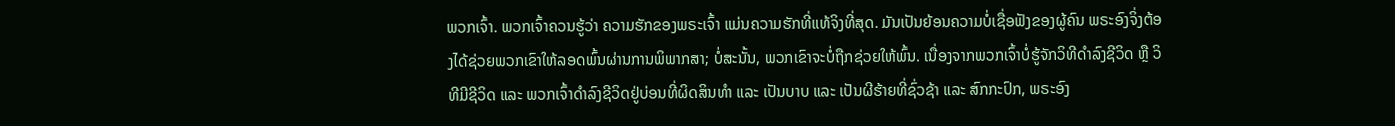ພວກເຈົ້າ. ພວກເຈົ້າຄວນຮູ້ວ່າ ຄວາມຮັກຂອງພຣະເຈົ້າ ແມ່ນຄວາມຮັກທີ່ແທ້ຈິງທີ່ສຸດ. ມັນເປັນຍ້ອນຄວາມບໍ່ເຊື່ອຟັງຂອງຜູ້ຄົນ ພຣະອົງຈິ່ງຕ້ອງໄດ້ຊ່ວຍພວກເຂົາໃຫ້ລອດພົ້ນຜ່ານການພິພາກສາ; ບໍ່ສະນັ້ນ, ພວກເຂົາຈະບໍ່ຖືກຊ່ວຍໃຫ້ພົ້ນ. ເນື່ອງຈາກພວກເຈົ້າບໍ່ຮູ້ຈັກວິທີດໍາລົງຊີວິດ ຫຼື ວິທີມີຊີວິດ ແລະ ພວກເຈົ້າດໍາລົງຊີວິດຢູ່ບ່ອນທີ່ຜິດສິນທໍາ ແລະ ເປັນບາບ ແລະ ເປັນຜີຮ້າຍທີ່ຊົ່ວຊ້າ ແລະ ສົກກະປົກ, ພຣະອົງ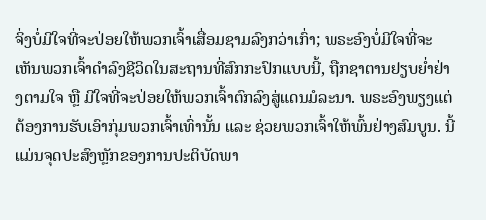ຈິ່ງບໍ່ມີໃຈທີ່ຈະປ່ອຍໃຫ້ພວກເຈົ້າເສື່ອມຊາມລົງກວ່າເກົ່າ; ພຣະອົງບໍ່ມີໃຈທີ່ຈະເຫັນພວກເຈົ້າດໍາລົງຊີວິດໃນສະຖານທີ່ສົກກະປົກແບບນີ້, ຖືກຊາຕານຢຽບຍໍ່າຢ່າງຕາມໃຈ ຫຼື ມີໃຈທີ່ຈະປ່ອຍໃຫ້ພວກເຈົ້າຕົກລົງສູ່ແດນມໍລະນາ. ພຣະອົງພຽງແຕ່ຕ້ອງການຮັບເອົາກຸ່ມພວກເຈົ້າເທົ່ານັ້ນ ແລະ ຊ່ວຍພວກເຈົ້າໃຫ້ພົ້ນຢ່າງສົມບູນ. ນີ້ແມ່ນຈຸດປະສົງຫຼັກຂອງການປະຕິບັດພາ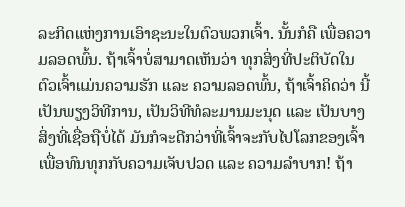ລະກິດແຫ່ງການເອົາຊະນະໃນຕົວພວກເຈົ້າ. ນັ້ນກໍຄື ເພື່ອຄວາມລອດພົ້ນ. ຖ້າເຈົ້າບໍ່ສາມາດເຫັນວ່າ ທຸກສິ່ງທີ່ປະຕິບັດໃນຕົວເຈົ້າແມ່ນຄວາມຮັກ ແລະ ຄວາມລອດພົ້ນ, ຖ້າເຈົ້າຄິດວ່າ ນີ້ເປັນພຽງວິທີການ, ເປັນວິທີທໍລະມານມະນຸດ ແລະ ເປັນບາງສິ່ງທີ່ເຊື່ອຖືບໍ່ໄດ້ ມັນກໍຈະດີກວ່າທີ່ເຈົ້າຈະກັບໄປໂລກຂອງເຈົ້າ ເພື່ອທົນທຸກກັບຄວາມເຈັບປວດ ແລະ ຄວາມລໍາບາກ! ຖ້າ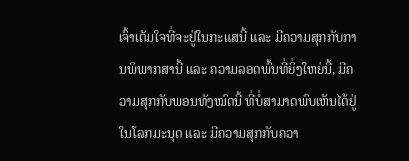ເຈົ້າເຕັມໃຈທີ່ຈະຢູ່ໃນກະແສນີ້ ແລະ ມີຄວາມສຸກກັບການພິພາກສານີ້ ແລະ ຄວາມລອດພົ້ນທີ່ຍິ່ງໃຫຍ່ນີ້, ມີຄວາມສຸກກັບພອນທັງໝົດນີ້ ທີ່ບໍ່ສາມາດພົບເຫັນໄດ້ຢູ່ໃນໂລກມະນຸດ ແລະ ມີຄວາມສຸກກັບຄວາ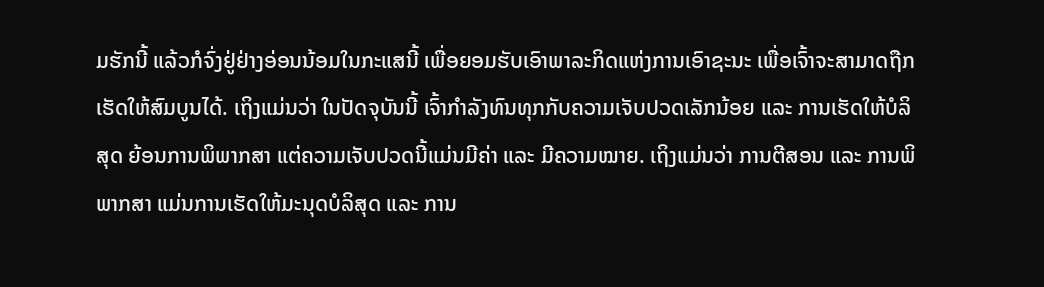ມຮັກນີ້ ແລ້ວກໍຈົ່ງຢູ່ຢ່າງອ່ອນນ້ອມໃນກະແສນີ້ ເພື່ອຍອມຮັບເອົາພາລະກິດແຫ່ງການເອົາຊະນະ ເພື່ອເຈົ້າຈະສາມາດຖືກເຮັດໃຫ້ສົມບູນໄດ້. ເຖິງແມ່ນວ່າ ໃນປັດຈຸບັນນີ້ ເຈົ້າກໍາລັງທົນທຸກກັບຄວາມເຈັບປວດເລັກນ້ອຍ ແລະ ການເຮັດໃຫ້ບໍລິສຸດ ຍ້ອນການພິພາກສາ ແຕ່ຄວາມເຈັບປວດນີ້ແມ່ນມີຄ່າ ແລະ ມີຄວາມໝາຍ. ເຖິງແມ່ນວ່າ ການຕີສອນ ແລະ ການພິພາກສາ ແມ່ນການເຮັດໃຫ້ມະນຸດບໍລິສຸດ ແລະ ການ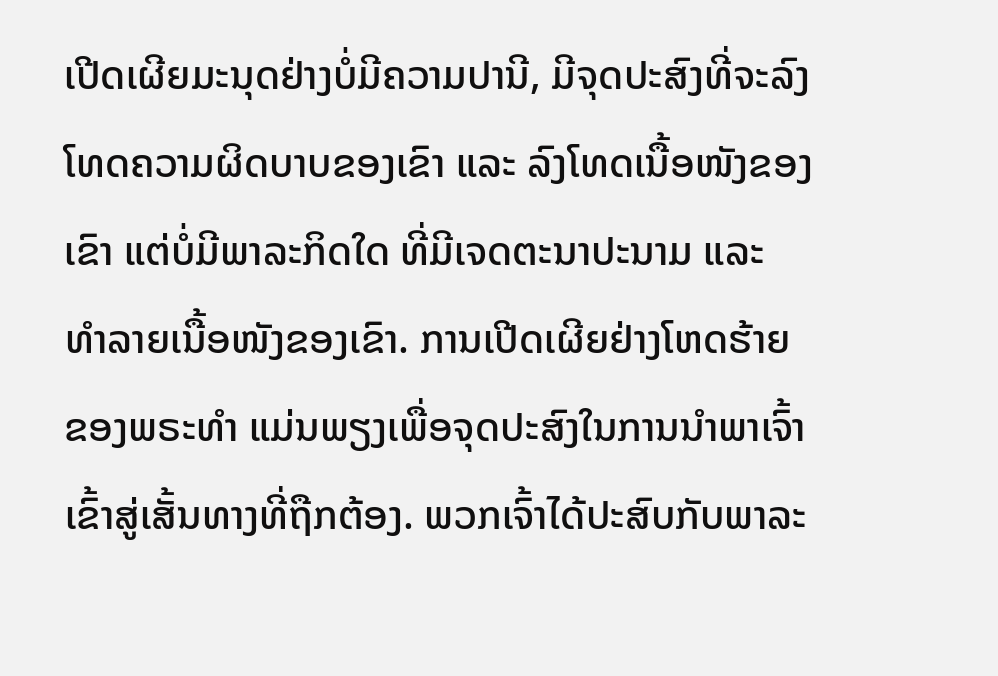ເປີດເຜີຍມະນຸດຢ່າງບໍ່ມີຄວາມປານີ, ມີຈຸດປະສົງທີ່ຈະລົງໂທດຄວາມຜິດບາບຂອງເຂົາ ແລະ ລົງໂທດເນື້ອໜັງຂອງເຂົາ ແຕ່ບໍ່ມີພາລະກິດໃດ ທີ່ມີເຈດຕະນາປະນາມ ແລະ ທໍາລາຍເນື້ອໜັງຂອງເຂົາ. ການເປີດເຜີຍຢ່າງໂຫດຮ້າຍຂອງພຣະທໍາ ແມ່ນພຽງເພື່ອຈຸດປະສົງໃນການນໍາພາເຈົ້າເຂົ້າສູ່ເສັ້ນທາງທີ່ຖືກຕ້ອງ. ພວກເຈົ້າໄດ້ປະສົບກັບພາລະ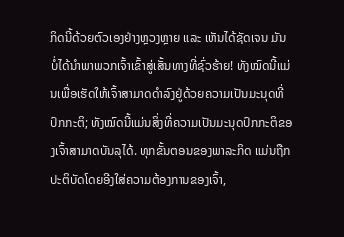ກິດນີ້ດ້ວຍຕົວເອງຢ່າງຫຼວງຫຼາຍ ແລະ ເຫັນໄດ້ຊັດເຈນ ມັນບໍ່ໄດ້ນໍາພາພວກເຈົ້າເຂົ້າສູ່ເສັ້ນທາງທີ່ຊົ່ວຮ້າຍ! ທັງໝົດນີ້ແມ່ນເພື່ອເຮັດໃຫ້ເຈົ້າສາມາດດໍາລົງຢູ່ດ້ວຍຄວາມເປັນມະນຸດທີ່ປົກກະຕິ; ທັງໝົດນີ້ແມ່ນສິ່ງທີ່ຄວາມເປັນມະນຸດປົກກະຕິຂອງເຈົ້າສາມາດບັນລຸໄດ້. ທຸກຂັ້ນຕອນຂອງພາລະກິດ ແມ່ນຖືກປະຕິບັດໂດຍອີງໃສ່ຄວາມຕ້ອງການຂອງເຈົ້າ,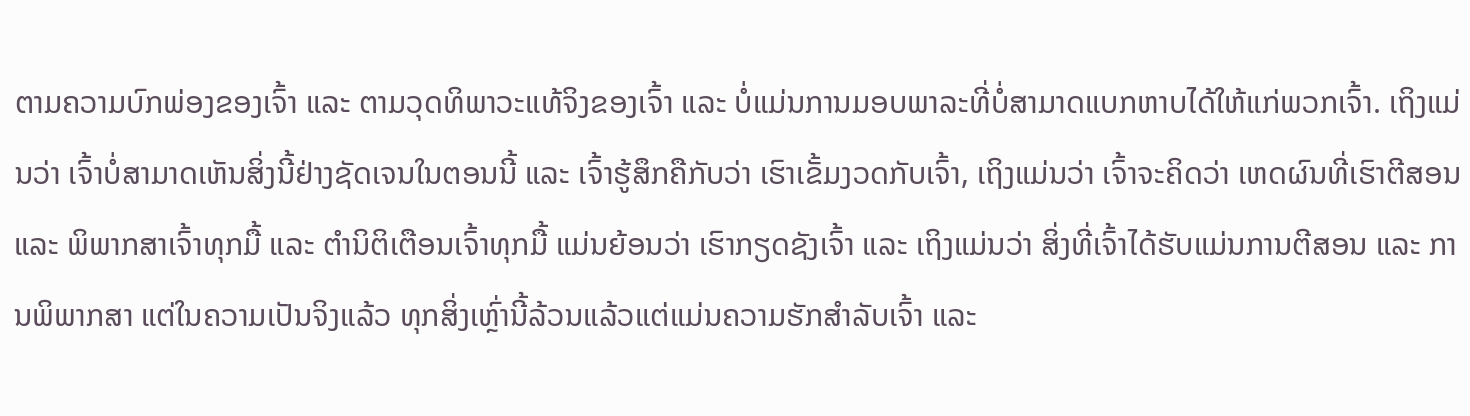ຕາມຄວາມບົກພ່ອງຂອງເຈົ້າ ແລະ ຕາມວຸດທິພາວະແທ້ຈິງຂອງເຈົ້າ ແລະ ບໍ່ແມ່ນການມອບພາລະທີ່ບໍ່ສາມາດແບກຫາບໄດ້ໃຫ້ແກ່ພວກເຈົ້າ. ເຖິງແມ່ນວ່າ ເຈົ້າບໍ່ສາມາດເຫັນສິ່ງນີ້ຢ່າງຊັດເຈນໃນຕອນນີ້ ແລະ ເຈົ້າຮູ້ສຶກຄືກັບວ່າ ເຮົາເຂັ້ມງວດກັບເຈົ້າ, ເຖິງແມ່ນວ່າ ເຈົ້າຈະຄິດວ່າ ເຫດຜົນທີ່ເຮົາຕີສອນ ແລະ ພິພາກສາເຈົ້າທຸກມື້ ແລະ ຕໍານິຕິເຕືອນເຈົ້າທຸກມື້ ແມ່ນຍ້ອນວ່າ ເຮົາກຽດຊັງເຈົ້າ ແລະ ເຖິງແມ່ນວ່າ ສິ່ງທີ່ເຈົ້າໄດ້ຮັບແມ່ນການຕີສອນ ແລະ ການພິພາກສາ ແຕ່ໃນຄວາມເປັນຈິງແລ້ວ ທຸກສິ່ງເຫຼົ່ານີ້ລ້ວນແລ້ວແຕ່ແມ່ນຄວາມຮັກສໍາລັບເຈົ້າ ແລະ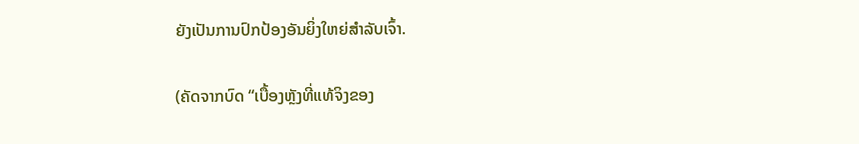ຍັງເປັນການປົກປ້ອງອັນຍິ່ງໃຫຍ່ສໍາລັບເຈົ້າ.

(ຄັດຈາກບົດ “ເບື້ອງຫຼັງທີ່ແທ້ຈິງຂອງ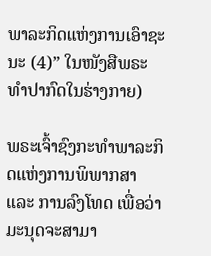ພາລະກິດແຫ່ງການເອົາຊະນະ (4)” ໃນໜັງສືພຣະທໍາປາກົດໃນຮ່າງກາຍ)

ພຣະເຈົ້າຊົງກະທໍາພາລະກິດແຫ່ງການພິພາກສາ ແລະ ການລົງໂທດ ເພື່ອວ່າມະນຸດຈະສາມາ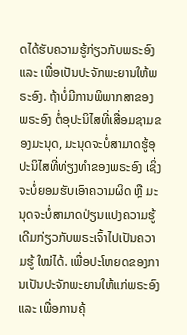ດໄດ້ຮັບຄວາມຮູ້ກ່ຽວກັບພຣະອົງ ແລະ ເພື່ອເປັນປະຈັກພະຍານໃຫ້ພຣະອົງ. ຖ້າບໍ່ມີການພິພາກສາຂອງພຣະອົງ ຕໍ່ອຸປະນິໄສທີ່ເສື່ອມຊາມຂອງມະນຸດ, ມະນຸດຈະບໍ່ສາມາດຮູ້ອຸປະນິໄສທີ່ທ່ຽງທໍາຂອງພຣະອົງ ເຊິ່ງຈະບໍ່ຍອມຮັບເອົາຄວາມຜິດ ຫຼື ມະນຸດຈະບໍ່ສາມາດປ່ຽນແປງຄວາມຮູ້ເດີມກ່ຽວກັບພຣະເຈົ້າໄປເປັນຄວາມຮູ້ ໃໝ່ໄດ້. ເພື່ອປະໂຫຍດຂອງການເປັນປະຈັກພະຍານໃຫ້ແກ່ພຣະອົງ ແລະ ເພື່ອການຄຸ້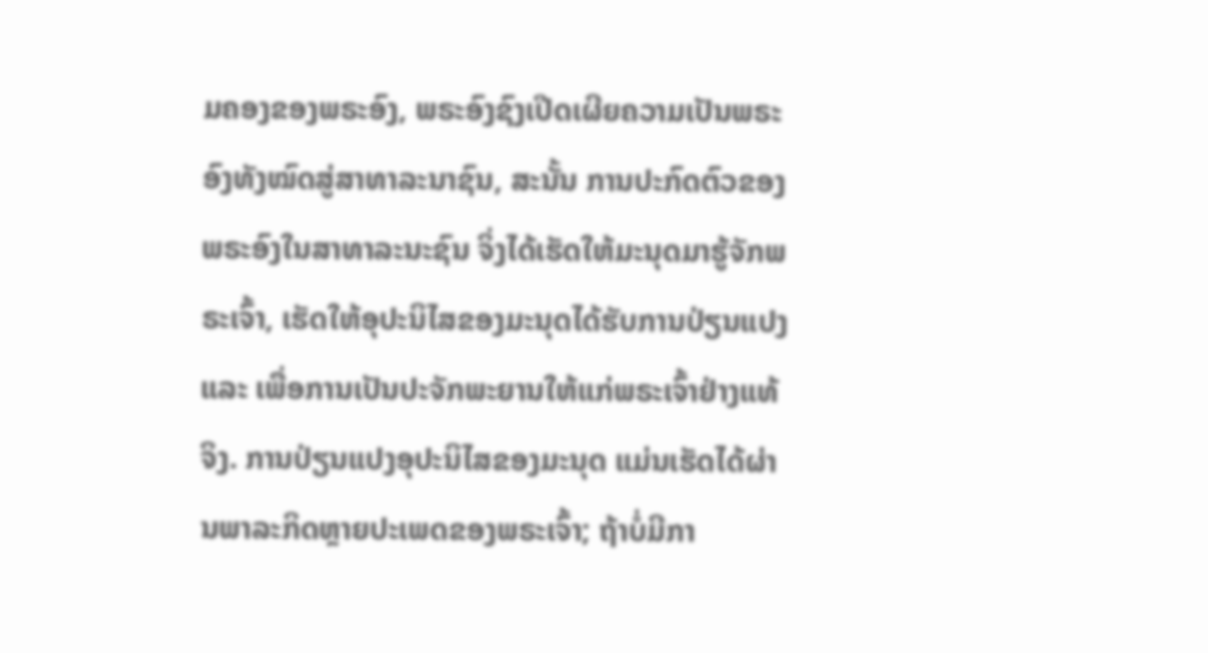ມຄອງຂອງພຣະອົງ, ພຣະອົງຊົງເປີດເຜີຍຄວາມເປັນພຣະອົງທັງໝົດສູ່ສາທາລະນາຊົນ, ສະນັ້ນ ການປະກົດຕົວຂອງພຣະອົງໃນສາທາລະນະຊົນ ຈິ່ງໄດ້ເຮັດໃຫ້ມະນຸດມາຮູ້ຈັກພຣະເຈົ້າ, ເຮັດໃຫ້ອຸປະນິໄສຂອງມະນຸດໄດ້ຮັບການປ່ຽນແປງ ແລະ ເພື່ອການເປັນປະຈັກພະຍານໃຫ້ແກ່ພຣະເຈົ້າຢ່າງແທ້ຈິງ. ການປ່ຽນແປງອຸປະນິໄສຂອງມະນຸດ ແມ່ນເຮັດໄດ້ຜ່ານພາລະກິດຫຼາຍປະເພດຂອງພຣະເຈົ້າ; ຖ້າບໍ່ມີກາ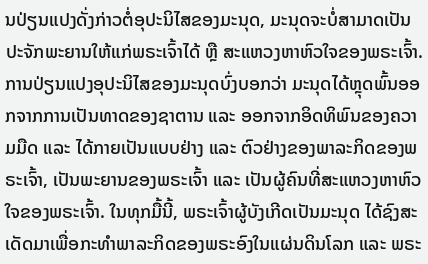ນປ່ຽນແປງດັ່ງກ່າວຕໍ່ອຸປະນິໄສຂອງມະນຸດ, ມະນຸດຈະບໍ່ສາມາດເປັນປະຈັກພະຍານໃຫ້ແກ່ພຣະເຈົ້າໄດ້ ຫຼື ສະແຫວງຫາຫົວໃຈຂອງພຣະເຈົ້າ. ການປ່ຽນແປງອຸປະນິໄສຂອງມະນຸດບົ່ງບອກວ່າ ມະນຸດໄດ້ຫຼຸດພົ້ນອອກຈາກການເປັນທາດຂອງຊາຕານ ແລະ ອອກຈາກອິດທິພົນຂອງຄວາມມືດ ແລະ ໄດ້ກາຍເປັນແບບຢ່າງ ແລະ ຕົວຢ່າງຂອງພາລະກິດຂອງພຣະເຈົ້າ, ເປັນພະຍານຂອງພຣະເຈົ້າ ແລະ ເປັນຜູ້ຄົນທີ່ສະແຫວງຫາຫົວໃຈຂອງພຣະເຈົ້າ. ໃນທຸກມື້ນີ້, ພຣະເຈົ້າຜູ້ບັງເກີດເປັນມະນຸດ ໄດ້ຊົງສະເດັດມາເພື່ອກະທໍາພາລະກິດຂອງພຣະອົງໃນແຜ່ນດິນໂລກ ແລະ ພຣະ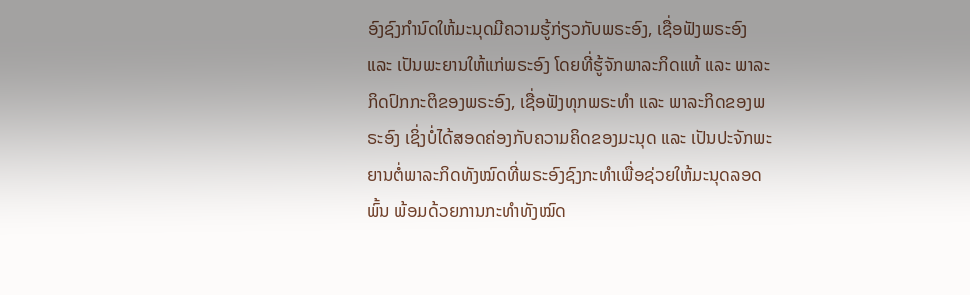ອົງຊົງກໍານົດໃຫ້ມະນຸດມີຄວາມຮູ້ກ່ຽວກັບພຣະອົງ, ເຊື່ອຟັງພຣະອົງ ແລະ ເປັນພະຍານໃຫ້ແກ່ພຣະອົງ ໂດຍທີ່ຮູ້ຈັກພາລະກິດແທ້ ແລະ ພາລະກິດປົກກະຕິຂອງພຣະອົງ, ເຊື່ອຟັງທຸກພຣະທໍາ ແລະ ພາລະກິດຂອງພຣະອົງ ເຊິ່ງບໍ່ໄດ້ສອດຄ່ອງກັບຄວາມຄິດຂອງມະນຸດ ແລະ ເປັນປະຈັກພະຍານຕໍ່ພາລະກິດທັງໝົດທີ່ພຣະອົງຊົງກະທໍາເພື່ອຊ່ວຍໃຫ້ມະນຸດລອດພົ້ນ ພ້ອມດ້ວຍການກະທໍາທັງໝົດ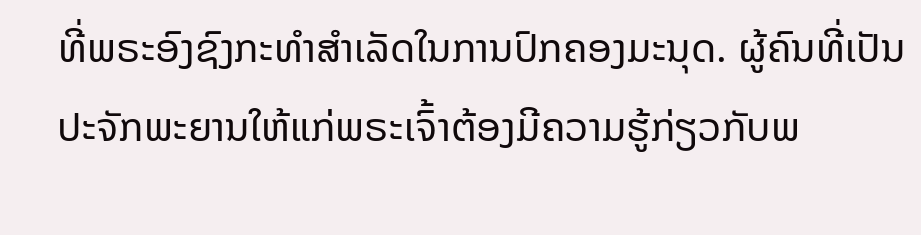ທີ່ພຣະອົງຊົງກະທໍາສໍາເລັດໃນການປົກຄອງມະນຸດ. ຜູ້ຄົນທີ່ເປັນປະຈັກພະຍານໃຫ້ແກ່ພຣະເຈົ້າຕ້ອງມີຄວາມຮູ້ກ່ຽວກັບພ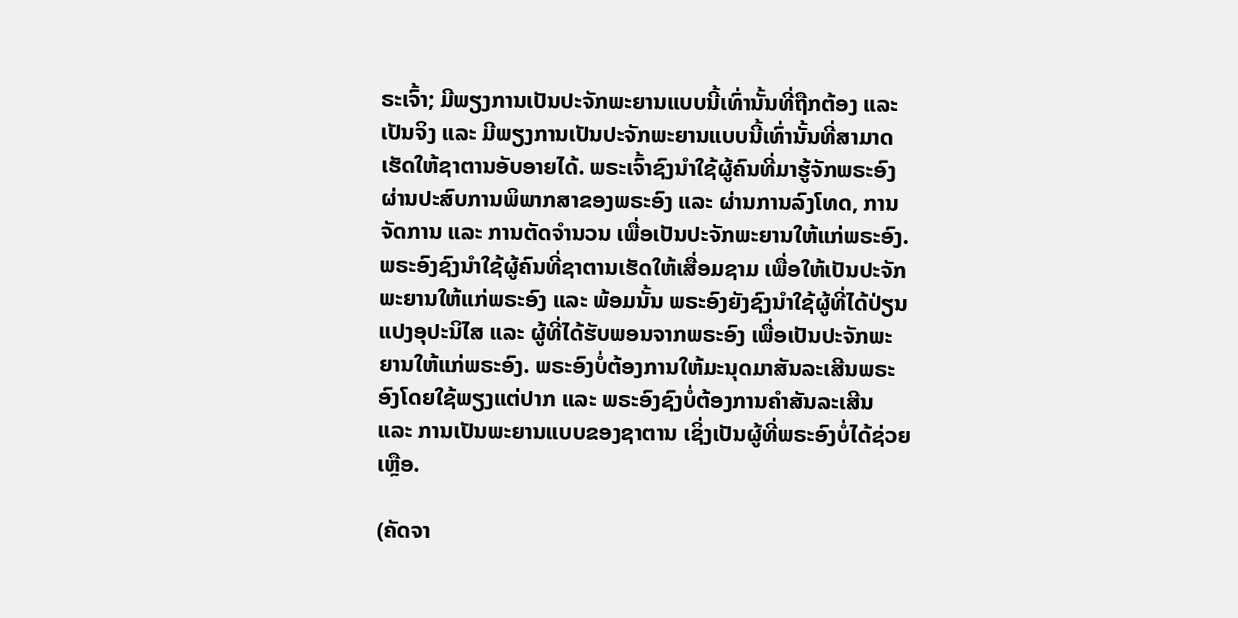ຣະເຈົ້າ; ມີພຽງການເປັນປະຈັກພະຍານແບບນີ້ເທົ່ານັ້ນທີ່ຖືກຕ້ອງ ແລະ ເປັນຈິງ ແລະ ມີພຽງການເປັນປະຈັກພະຍານແບບນີ້ເທົ່ານັ້ນທີ່ສາມາດເຮັດໃຫ້ຊາຕານອັບອາຍໄດ້. ພຣະເຈົ້າຊົງນໍາໃຊ້ຜູ້ຄົນທີ່ມາຮູ້ຈັກພຣະອົງຜ່ານປະສົບການພິພາກສາຂອງພຣະອົງ ແລະ ຜ່ານການລົງໂທດ, ການຈັດການ ແລະ ການຕັດຈໍານວນ ເພື່ອເປັນປະຈັກພະຍານໃຫ້ແກ່ພຣະອົງ. ພຣະອົງຊົງນໍາໃຊ້ຜູ້ຄົນທີ່ຊາຕານເຮັດໃຫ້ເສື່ອມຊາມ ເພື່ອໃຫ້ເປັນປະຈັກພະຍານໃຫ້ແກ່ພຣະອົງ ແລະ ພ້ອມນັ້ນ ພຣະອົງຍັງຊົງນໍາໃຊ້ຜູ້ທີ່ໄດ້ປ່ຽນແປງອຸປະນິໄສ ແລະ ຜູ້ທີ່ໄດ້ຮັບພອນຈາກພຣະອົງ ເພື່ອເປັນປະຈັກພະຍານໃຫ້ແກ່ພຣະອົງ. ພຣະອົງບໍ່ຕ້ອງການໃຫ້ມະນຸດມາສັນລະເສີນພຣະອົງໂດຍໃຊ້ພຽງແຕ່ປາກ ແລະ ພຣະອົງຊົງບໍ່ຕ້ອງການຄໍາສັນລະເສີນ ແລະ ການເປັນພະຍານແບບຂອງຊາຕານ ເຊິ່ງເປັນຜູ້ທີ່ພຣະອົງບໍ່ໄດ້ຊ່ວຍເຫຼືອ.

(ຄັດຈາ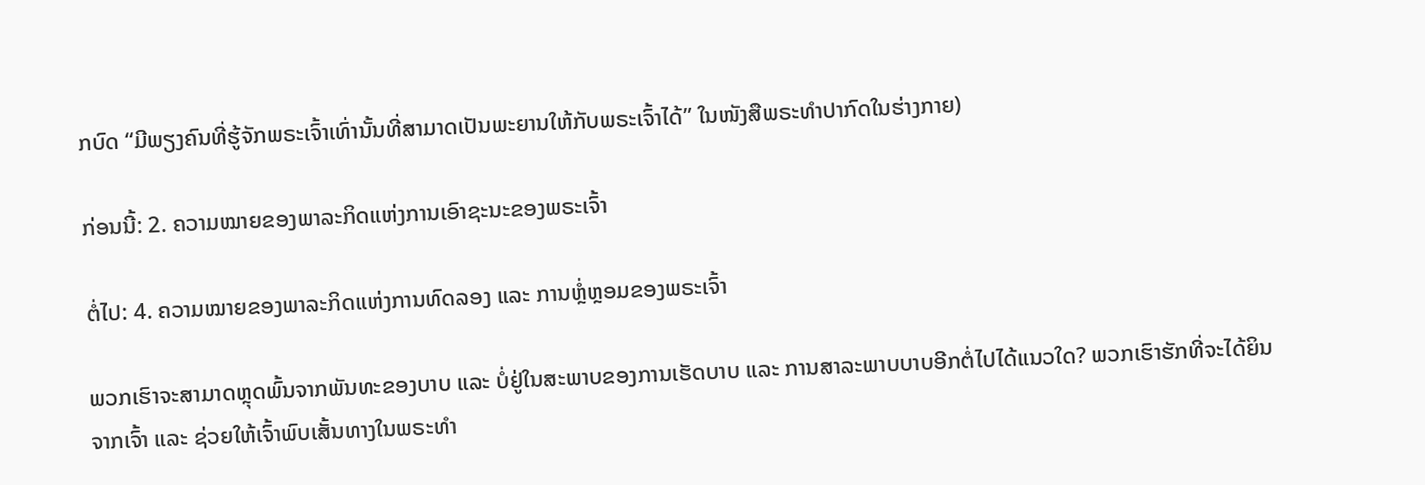ກບົດ “ມີພຽງຄົນທີ່ຮູ້ຈັກພຣະເຈົ້າເທົ່ານັ້ນທີ່ສາມາດເປັນພະຍານໃຫ້ກັບພຣະເຈົ້າໄດ້” ໃນໜັງສືພຣະທໍາປາກົດໃນຮ່າງກາຍ)

ກ່ອນນີ້: 2. ຄວາມໝາຍຂອງພາລະກິດແຫ່ງການເອົາຊະນະຂອງພຣະເຈົ້າ

ຕໍ່ໄປ: 4. ຄວາມໝາຍຂອງພາລະກິດແຫ່ງການທົດລອງ ແລະ ການຫຼໍ່ຫຼອມຂອງພຣະເຈົ້າ

ພວກເຮົາຈະສາມາດຫຼຸດພົ້ນຈາກພັນທະຂອງບາບ ແລະ ບໍ່ຢູ່ໃນສະພາບຂອງການເຮັດບາບ ແລະ ການສາລະພາບບາບອີກຕໍ່ໄປໄດ້ແນວໃດ? ພວກເຮົາຮັກທີ່ຈະໄດ້ຍິນຈາກເຈົ້າ ແລະ ຊ່ວຍໃຫ້ເຈົ້າພົບເສັ້ນທາງໃນພຣະທຳ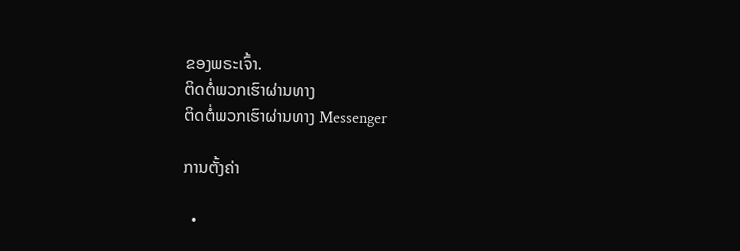ຂອງພຣະເຈົ້າ.
ຕິດຕໍ່ພວກເຮົາຜ່ານທາງ
ຕິດຕໍ່ພວກເຮົາຜ່ານທາງ Messenger

ການຕັ້ງຄ່າ

  •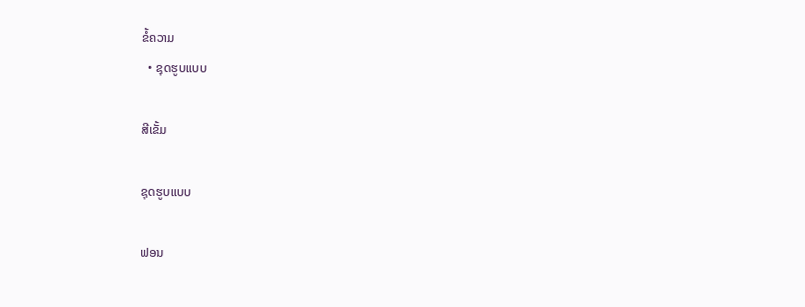ຂໍ້ຄວາມ
  • ຊຸດຮູບແບບ

ສີເຂັ້ມ

ຊຸດຮູບແບບ

ຟອນ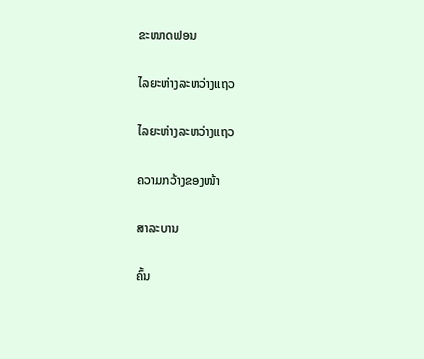ຂະໜາດຟອນ

ໄລຍະຫ່າງລະຫວ່າງແຖວ

ໄລຍະຫ່າງລະຫວ່າງແຖວ

ຄວາມກວ້າງຂອງໜ້າ

ສາລະບານ

ຄົ້ນ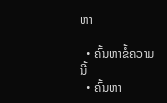ຫາ

  • ຄົ້ນຫາຂໍ້ຄວາມນີ້
  • ຄົ້ນຫາ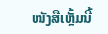ໜັງສືເຫຼັ້ມນີ້